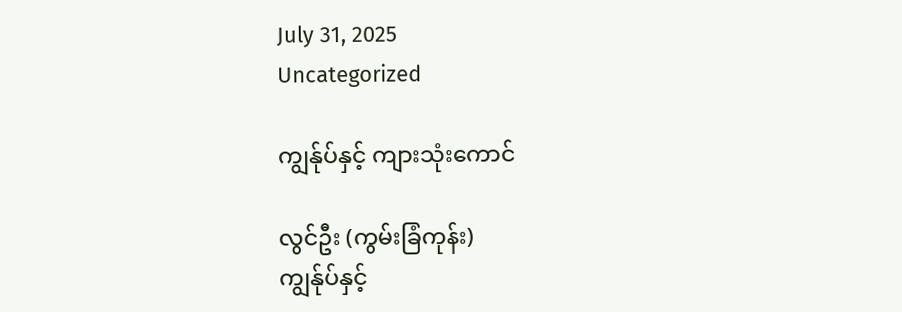July 31, 2025
Uncategorized

ကျွန်ုပ်နှင့် ကျားသုံးကောင်

လွင်ဦး (ကွမ်းခြံကုန်း)
ကျွန်ုပ်နှင့်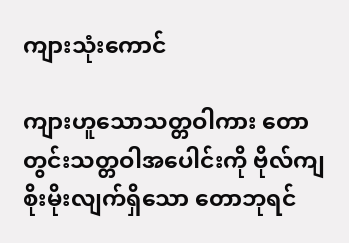ကျားသုံးကောင်

ကျားဟူသောသတ္တဝါကား တောတွင်းသတ္တဝါအပေါင်းကို ဗိုလ်ကျစိုးမိုးလျက်ရှိသော တောဘုရင်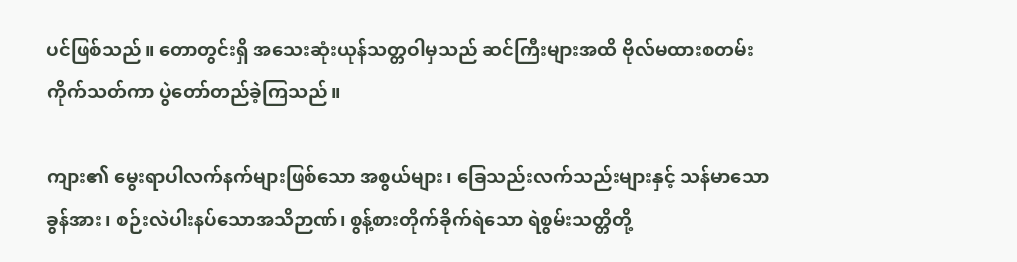ပင်ဖြစ်သည်။ တောတွင်းရှိ အသေးဆုံးယုန်သတ္တဝါမှသည် ဆင်ကြီးများအထိ ဗိုလ်မထားစတမ်း ကိုက်သတ်ကာ ပွဲတော်တည်ခဲ့ကြသည်။

ကျား၏ မွေးရာပါလက်နက်များဖြစ်သော အစွယ်များ၊ ခြေသည်းလက်သည်းများနှင့် သန်မာသောခွန်အား၊ စဉ်းလဲပါးနပ်သောအသိဉာဏ်၊ စွန့်စားတိုက်ခိုက်ရဲသော ရဲစွမ်းသတ္တိတို့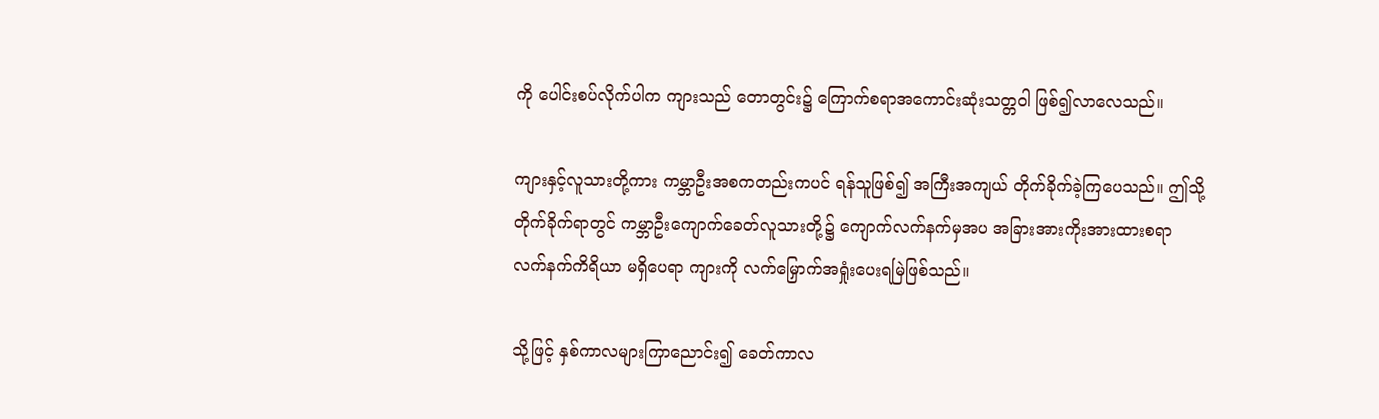ကို ပေါင်းစပ်လိုက်ပါက ကျားသည် တောတွင်း၌ ကြောက်စရာအကောင်းဆုံးသတ္တဝါ ဖြစ်၍လာလေသည်။

ကျားနှင့်လူသားတို့ကား ကမ္ဘာဦးအစကတည်းကပင် ရန်သူဖြစ်၍ အကြီးအကျယ် တိုက်ခိုက်ခဲ့ကြပေသည်။ ဤသို့ တိုက်ခိုက်ရာတွင် ကမ္ဘာဦးကျောက်ခေတ်လူသားတို့၌ ကျောက်လက်နက်မှအပ အခြားအားကိုးအားထားစရာ လက်နက်ကိရိယာ မရှိပေရာ ကျားကို လက်မြှောက်အရှုံးပေးရမြဲဖြစ်သည်။

သို့ဖြင့် နှစ်ကာလများကြာညောင်း၍ ခေတ်ကာလ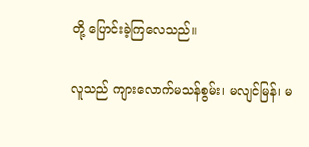တို့ ပြောင်းခဲ့ကြလေသည်။

လူသည် ကျားလောက်မသန်စွမ်း၊ မလျင်မြန်၊ မ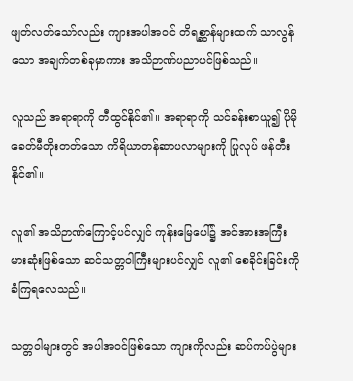ဖျတ်လတ်သော်လည်း ကျားအပါအဝင် တိရစ္ဆာန်များထက် သာလွန်သော အချက်တစ်ခုမှာကား အသိဉာဏ်ပညာပင်ဖြစ်သည်။

လူသည် အရာရာကို တီထွင်နိုင်၏။ အရာရာကို သင်ခန်းစာယူ၍ ပိုမို ခေတ်မီတိုးတတ်သော ကိရိယာတန်ဆာပလာများကို ပြုလုပ် ဖန်တီးနိုင်၏။

လူ၏ အသိဉာဏ်ကြောင့်ပင်လျှင် ကုန်းမြေပေါ်၌ အင်အားအကြီးမားဆုံးဖြစ်သော ဆင်သတ္တဝါကြီးများပင်လျှင် လူ၏ စေခိုင်းခြင်းကို ခံကြရလေသည်။

သတ္တဝါများတွင် အပါအဝင်ဖြစ်သော ကျားကိုလည်း ဆပ်ကပ်ပွဲများ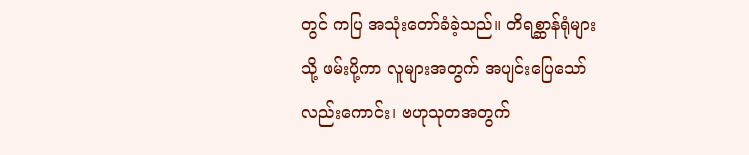တွင် ကပြ အသုံးတော်ခံခဲ့သည်။ တိရစ္ဆာန်ရုံများသို့ ဖမ်းပို့ကာ လူများအတွက် အပျင်းပြေသော်လည်းကောင်း၊ ဗဟုသုတအတွက်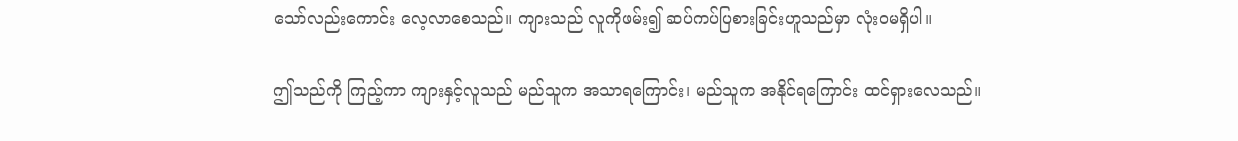သော်လည်းကောင်း လေ့လာစေသည်။ ကျားသည် လူကိုဖမ်း၍ ဆပ်ကပ်ပြစားခြင်းဟူသည်မှာ လုံးဝမရှိပါ။

ဤသည်ကို ကြည့်ကာ ကျားနှင့်လူသည် မည်သူက အသာရကြောင်း၊ မည်သူက အနိုင်ရကြောင်း ထင်ရှားလေသည်။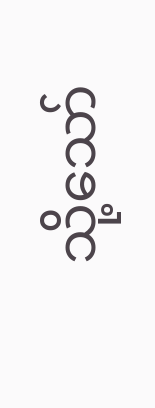သို့သော်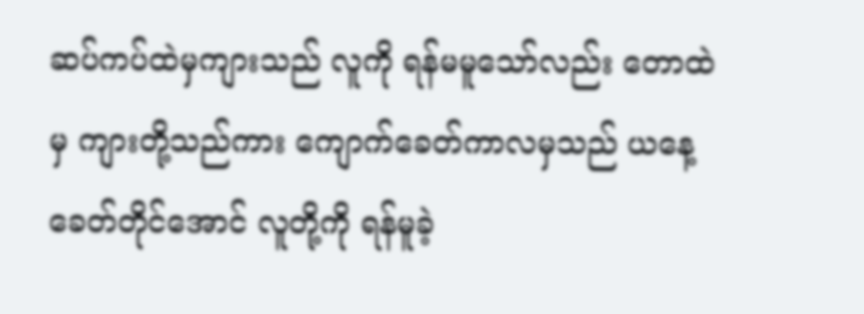ဆပ်ကပ်ထဲမှကျားသည် လူကို ရန်မမူသော်လည်း တောထဲမှ ကျားတို့သည်ကား ကျောက်ခေတ်ကာလမှသည် ယနေ့ခေတ်တိုင်အောင် လူတို့ကို ရန်မူခဲ့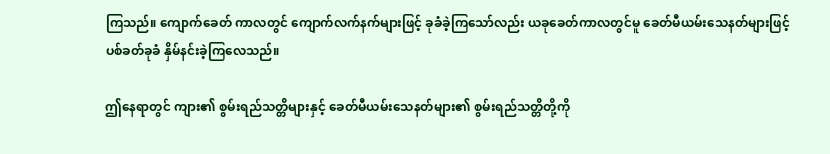ကြသည်။ ကျောက်ခေတ် ကာလတွင် ကျောက်လက်နက်များဖြင့် ခုခံခဲ့ကြသော်လည်း ယခုခေတ်ကာလတွင်မူ ခေတ်မီယမ်းသေနတ်များဖြင့် ပစ်ခတ်ခုခံ နှိမ်နင်းခဲ့ကြလေသည်။

ဤနေရာတွင် ကျား၏ စွမ်းရည်သတ္တိများနှင့် ခေတ်မီယမ်းသေနတ်များ၏ စွမ်းရည်သတ္တိတို့ကို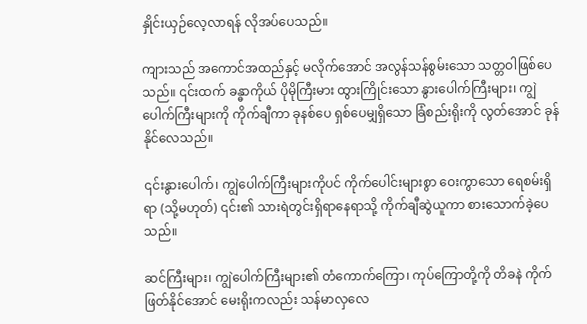နှိုင်းယှဉ်လေ့လာရန် လိုအပ်ပေသည်။

ကျားသည် အကောင်အထည်နှင့် မလိုက်အောင် အလွန်သန်စွမ်းသော သတ္တဝါဖြစ်ပေသည်။ ၎င်းထက် ခန္ဓာကိုယ် ပိုမိုကြီးမား ထွားကြိုင်းသော နွားပေါက်ကြီးများ၊ ကျွဲပေါက်ကြီးများကို ကိုက်ချီကာ ခုနစ်ပေ ရှစ်ပေမျှရှိသော ခြံစည်းရိုးကို လွတ်အောင် ခုန်နိုင်လေသည်။

၎င်းနွားပေါက်၊ ကျွဲပေါက်ကြီးများကိုပင် ကိုက်ပေါင်းများစွာ ဝေးကွာသော ရေစမ်းရှိရာ (သို့မဟုတ်) ၎င်း၏ သားရဲတွင်းရှိရာနေရာသို့ ကိုက်ချီဆွဲယူကာ စားသောက်ခဲ့ပေသည်။

ဆင်ကြီးများ၊ ကျွဲပေါက်ကြီးများ၏ တံကောက်ကြော၊ ကုပ်ကြောတို့ကို တိခနဲ ကိုက်ဖြတ်နိုင်အောင် မေးရိုးကလည်း သန်မာလှလေ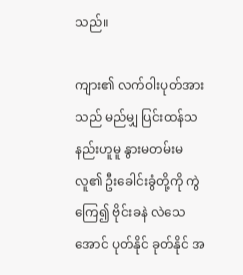သည်။

ကျား၏ လက်ဝါးပုတ်အားသည် မည်မျှ ပြင်းထန်သနည်းဟူမူ နွားမတမ်းမလူ၏ ဦးခေါင်းခွံတို့ကို ကွဲကြေ၍ ဗိုင်းခနဲ လဲသေအောင် ပုတ်နိုင် ခုတ်နိုင် အ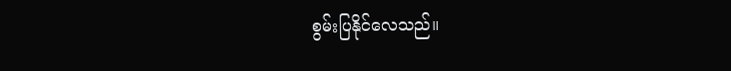စွမ်းပြနိုင်လေသည်။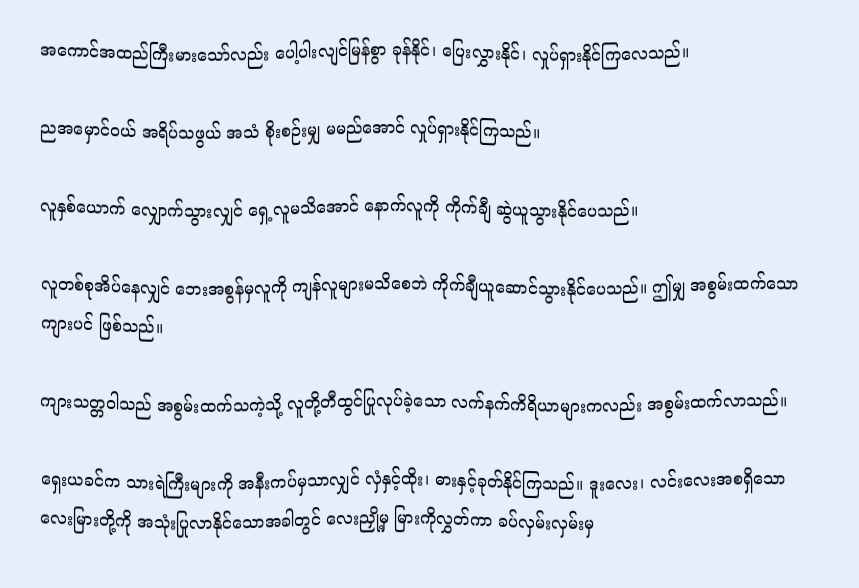အကောင်အထည်ကြီးမားသော်လည်း ပေါ့ပါးလျင်မြန်စွာ ခုန်နိုင်၊ ပြေးလွှားနိုင်၊ လှုပ်ရှားနိုင်ကြလေသည်။

ညအမှောင်ဝယ် အရိပ်သဖွယ် အသံ စိုးစဉ်းမျှ မမည်အောင် လှုပ်ရှားနိုင်ကြသည်။

လူနှစ်ယောက် လျှောက်သွားလျှင် ရှေ့လူမသိအောင် နောက်လူကို ကိုက်ချီ ဆွဲယူသွားနိုင်ပေသည်။

လူတစ်စုအိပ်နေလျှင် ဘေးအစွန်မှလူကို ကျန်လူများမသိစေဘဲ ကိုက်ချီယူဆောင်သွားနိုင်ပေသည်။ ဤမျှ အစွမ်းထက်သောကျားပင် ဖြစ်သည်။

ကျားသတ္တဝါသည် အစွမ်းထက်သကဲ့သို့ လူတို့တီထွင်ပြုလုပ်ခဲ့သော လက်နက်ကိရိယာများကလည်း အစွမ်းထက်လာသည်။

ရှေးယခင်က သားရဲကြီးများကို အနီးကပ်မှသာလျှင် လှံနှင့်ထိုး၊ ဓားနှင့်ခုတ်နိုင်ကြသည်။ ဒူးလေး၊ လင်းလေးအစရှိသော လေးမြားတို့ကို အသုံးပြုလာနိုင်သောအခါတွင် လေးညှို့မှ မြားကိုလွှတ်ကာ ခပ်လှမ်းလှမ်းမှ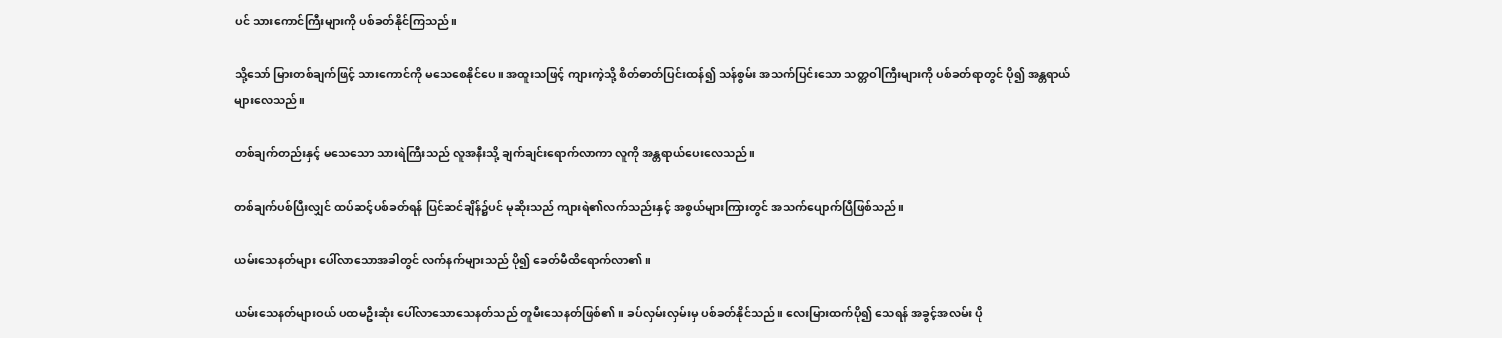ပင် သားကောင်ကြီးများကို ပစ်ခတ်နိုင်ကြသည်။

သို့သော် မြားတစ်ချက်ဖြင့် သားကောင်ကို မသေစေနိုင်ပေ။ အထူးသဖြင့် ကျားကဲ့သို့ စိတ်ဓာတ်ပြင်းထန်၍ သန်စွမ်း အသက်ပြင်းသော သတ္တဝါကြီးများကို ပစ်ခတ်ရာတွင် ပို၍ အန္တရာယ်များလေသည်။

တစ်ချက်တည်းနှင့် မသေသော သားရဲကြီးသည် လူအနီးသို့ ချက်ချင်းရောက်လာကာ လူကို အန္တရာယ်ပေးလေသည်။

တစ်ချက်ပစ်ပြီးလျှင် ထပ်ဆင့်ပစ်ခတ်ရန် ပြင်ဆင်ချိန်၌ပင် မုဆိုးသည် ကျားရဲ၏လက်သည်းနှင့် အစွယ်များကြားတွင် အသက်ပျောက်ပြီဖြစ်သည်။

ယမ်းသေနတ်များ ပေါ်လာသောအခါတွင် လက်နက်များသည် ပို၍ ခေတ်မီထိရောက်လာ၏။

ယမ်းသေနတ်များဝယ် ပထမဦးဆုံး ပေါ်လာသောသေနတ်သည် တူမီးသေနတ်ဖြစ်၏။ ခပ်လှမ်းလှမ်းမှ ပစ်ခတ်နိုင်သည်။ လေးမြားထက်ပို၍ သေရန် အခွင့်အလမ်း ပို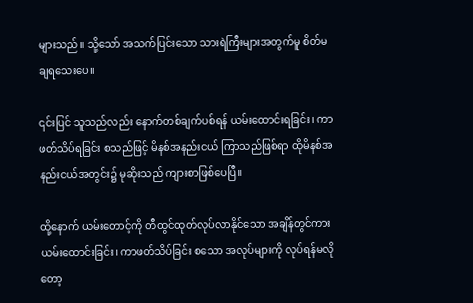များသည်။ သို့သော် အသက်ပြင်းသော သားရဲကြီးများအတွက်မူ စိတ်မချရသေးပေ။

၎င်းပြင် သူသည်လည်း နောက်တစ်ချက်ပစ်ရန် ယမ်းထောင်းရခြင်း၊ ကာဖတ်သိပ်ရခြင်း စသည်ဖြင့် မိနစ်အနည်းငယ် ကြာသည်ဖြစ်ရာ ထိုမိနစ်အနည်းငယ်အတွင်း၌ မုဆိုးသည် ကျားစာဖြစ်ပေပြီ။

ထို့နောက် ယမ်းတောင့်ကို တီထွင်ထုတ်လုပ်လာနိုင်သော အချိန်တွင်ကား ယမ်းထောင်းခြင်း၊ ကာဖတ်သိပ်ခြင်း စသော အလုပ်များကို လုပ်ရန်မလိုတော့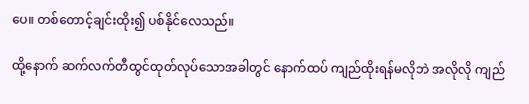ပေ။ တစ်တောင့်ချင်းထိုး၍ ပစ်နိုင်လေသည်။

ထို့နောက် ဆက်လက်တီထွင်ထုတ်လုပ်သောအခါတွင် နောက်ထပ် ကျည်ထိုးရန်မလိုဘဲ အလိုလို ကျည်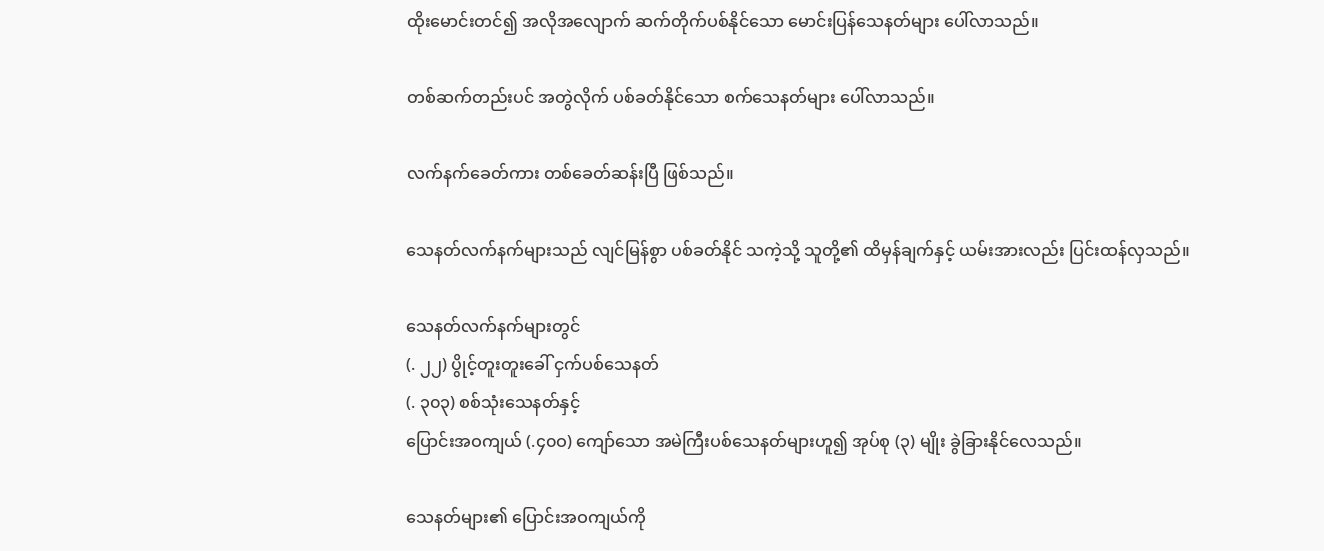ထိုးမောင်းတင်၍ အလိုအလျောက် ဆက်တိုက်ပစ်နိုင်သော မောင်းပြန်သေနတ်များ ပေါ်လာသည်။

တစ်ဆက်တည်းပင် အတွဲလိုက် ပစ်ခတ်နိုင်သော စက်သေနတ်များ ပေါ်လာသည်။

လက်နက်ခေတ်ကား တစ်ခေတ်ဆန်းပြီ ဖြစ်သည်။

သေနတ်လက်နက်များသည် လျင်မြန်စွာ ပစ်ခတ်နိုင် သကဲ့သို့ သူတို့၏ ထိမှန်ချက်နှင့် ယမ်းအားလည်း ပြင်းထန်လှသည်။

သေနတ်လက်နက်များတွင်
(. ၂၂) ပွိုင့်တူးတူးခေါ် ငှက်ပစ်သေနတ်
(. ၃၀၃) စစ်သုံးသေနတ်နှင့်
ပြောင်းအဝကျယ် (.၄၀ဝ) ကျော်သော အမဲကြီးပစ်သေနတ်များဟူ၍ အုပ်စု (၃) မျိုး ခွဲခြားနိုင်လေသည်။

သေနတ်များ၏ ပြောင်းအဝကျယ်ကို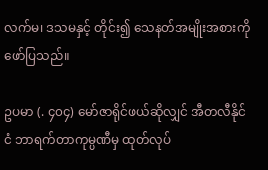လက်မ၊ ဒသမနှင့် တိုင်း၍ သေနတ်အမျိုးအစားကို ဖော်ပြသည်။

ဥပမာ (. ၄၀၄) မော်ဇာရိုင်ဖယ်ဆိုလျှင် အီတလီနိုင်ငံ ဘာရက်တာကုမ္ပဏီမှ ထုတ်လုပ်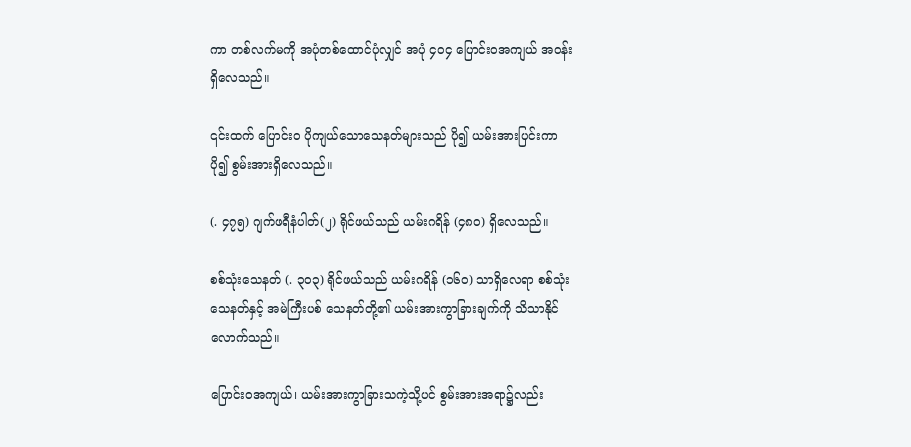ကာ တစ်လက်မကို အပုံတစ်ထောင်ပုံလျှင် အပုံ ၄ဝ၄ ပြောင်းဝအကျယ် အဝန်းရှိလေသည်။

၎င်းထက် ပြောင်းဝ ပိုကျယ်သောသေနတ်များသည် ပို၍ ယမ်းအားပြင်းကာ ပို၍ စွမ်းအားရှိလေသည်။

(. ၄၇၅) ဂျက်ဖရီနံပါတ်(၂) ရိုင်ဖယ်သည် ယမ်းဂရိန် (၄၈၀) ရှိလေသည်။

စစ်သုံးသေနတ် (. ၃၀၃) ရိုင်ဖယ်သည် ယမ်းဂရိန် (၁၆၀) သာရှိလေရာ စစ်သုံးသေနတ်နှင့် အမဲကြီးပစ် သေနတ်တို့၏ ယမ်းအားကွာခြားချက်ကို သိသာနိုင်လောက်သည်။

ပြောင်းဝအကျယ်၊ ယမ်းအားကွာခြားသကဲ့သို့ပင် စွမ်းအားအရာ၌လည်း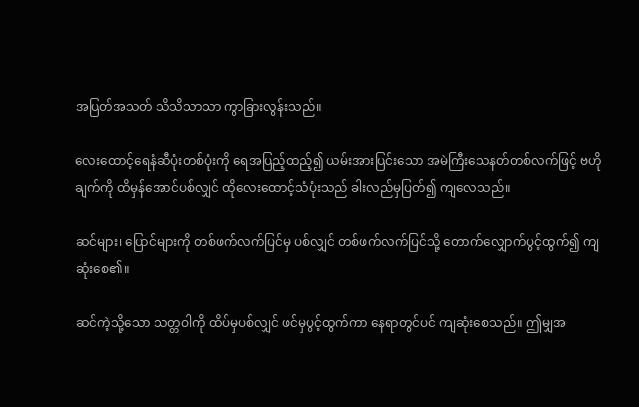အပြတ်အသတ် သိသိသာသာ ကွာခြားလွန်းသည်။

လေးထောင့်ရေနံဆီပုံးတစ်ပုံးကို ရေအပြည့်ထည့်၍ ယမ်းအားပြင်းသော အမဲကြီးသေနတ်တစ်လက်ဖြင့် ဗဟိုချက်ကို ထိမှန်အောင်ပစ်လျှင် ထိုလေးထောင့်သံပုံးသည် ခါးလည်မှပြတ်၍ ကျလေသည်။

ဆင်များ၊ ပြောင်များကို တစ်ဖက်လက်ပြင်မှ ပစ်လျှင် တစ်ဖက်လက်ပြင်သို့ တောက်လျှောက်ပွင့်ထွက်၍ ကျဆုံးစေ၏။

ဆင်ကဲ့သို့သော သတ္တဝါကို ထိပ်မှပစ်လျှင် ဖင်မှပွင့်ထွက်ကာ နေရာတွင်ပင် ကျဆုံးစေသည်။ ဤမျှအ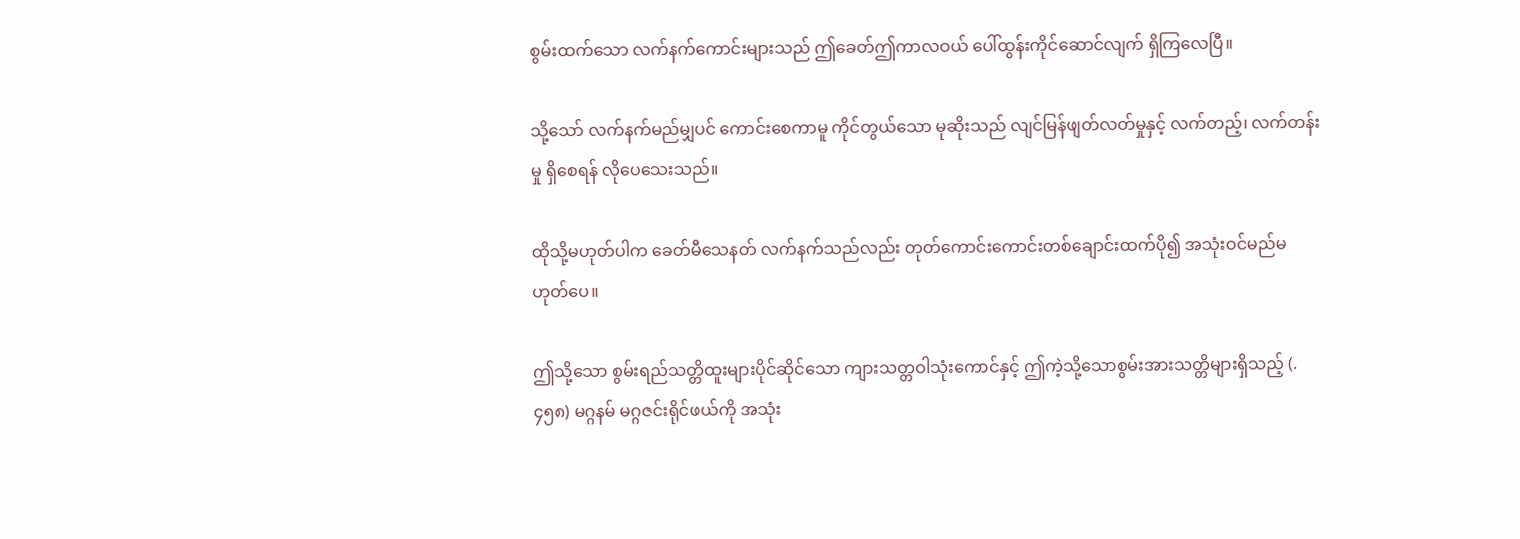စွမ်းထက်သော လက်နက်ကောင်းများသည် ဤခေတ်ဤကာလဝယ် ပေါ်ထွန်းကိုင်ဆောင်လျက် ရှိကြလေပြီ။

သို့သော် လက်နက်မည်မျှပင် ကောင်းစေကာမူ ကိုင်တွယ်သော မုဆိုးသည် လျင်မြန်ဖျတ်လတ်မှုနှင့် လက်တည့်၊ လက်တန်းမှု ရှိစေရန် လိုပေသေးသည်။

ထိုသို့မဟုတ်ပါက ခေတ်မီသေနတ် လက်နက်သည်လည်း တုတ်ကောင်းကောင်းတစ်ချောင်းထက်ပို၍ အသုံးဝင်မည်မဟုတ်ပေ။

ဤသို့သော စွမ်းရည်သတ္တိထူးများပိုင်ဆိုင်သော ကျားသတ္တဝါသုံးကောင်နှင့် ဤကဲ့သို့သောစွမ်းအားသတ္တိများရှိသည့် (. ၄၅၈) မဂ္ဂနမ် မဂ္ဂဇင်းရိုင်ဖယ်ကို အသုံး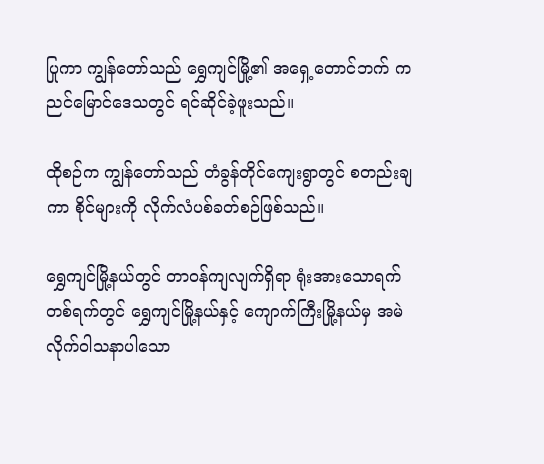ပြုကာ ကျွန်တော်သည် ရွှေကျင်မြို့၏ အရှေ့တောင်ဘက် ကညင်မြောင်ဒေသတွင် ရင်ဆိုင်ခဲ့ဖူးသည်။

ထိုစဉ်က ကျွန်တော်သည် တံခွန်တိုင်ကျေးရွာတွင် စတည်းချကာ စိုင်များကို လိုက်လံပစ်ခတ်စဉ်ဖြစ်သည်။

ရွှေကျင်မြို့နယ်တွင် တာဝန်ကျလျက်ရှိရာ ရုံးအားသောရက်တစ်ရက်တွင် ရွှေကျင်မြို့နယ်နှင့် ကျောက်ကြီးမြို့နယ်မှ အမဲလိုက်ဝါသနာပါသော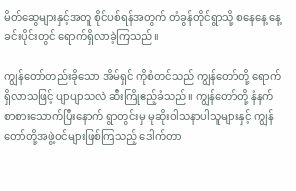မိတ်ဆွေများနှင့်အတူ စိုင်ပစ်ရန်အတွက် တံခွန်တိုင်ရွာသို့ စနေနေ့ နေ့ခင်းပိုင်းတွင် ရောက်ရှိလာခဲ့ကြသည်။

ကျွန်တော်တည်းခိုသော အိမ်ရှင် ကိုစံတင်သည် ကျွန်တော်တို့ ရောက်ရှိလာသဖြင့် ပျာပျာသလဲ ဆီးကြိုဧည့်ခံသည်။ ကျွန်တော်တို့ နံနက်စာစားသောက်ပြီးနောက် ရွာတွင်းမှ မုဆိုးဝါသနာပါသူများနှင့် ကျွန်တော်တို့အဖွဲ့ဝင်များဖြစ်ကြသည့် ဒေါက်တာ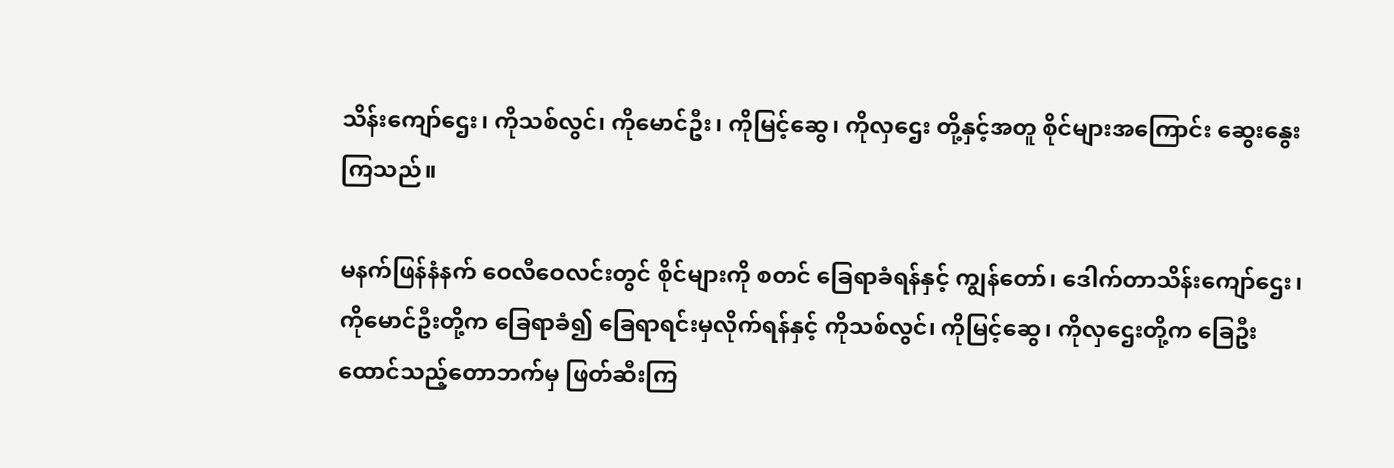သိန်းကျော်ဌေး၊ ကိုသစ်လွင်၊ ကိုမောင်ဦး၊ ကိုမြင့်ဆွေ၊ ကိုလှဌေး တို့နှင့်အတူ စိုင်များအကြောင်း ဆွေးနွေးကြသည်။

မနက်ဖြန်နံနက် ဝေလီဝေလင်းတွင် စိုင်များကို စတင် ခြေရာခံရန်နှင့် ကျွန်တော်၊ ဒေါက်တာသိန်းကျော်ဌေး၊ ကိုမောင်ဦးတို့က ခြေရာခံ၍ ခြေရာရင်းမှလိုက်ရန်နှင့် ကိုသစ်လွင်၊ ကိုမြင့်ဆွေ၊ ကိုလှဌေးတို့က ခြေဦးထောင်သည့်တောဘက်မှ ဖြတ်ဆီးကြ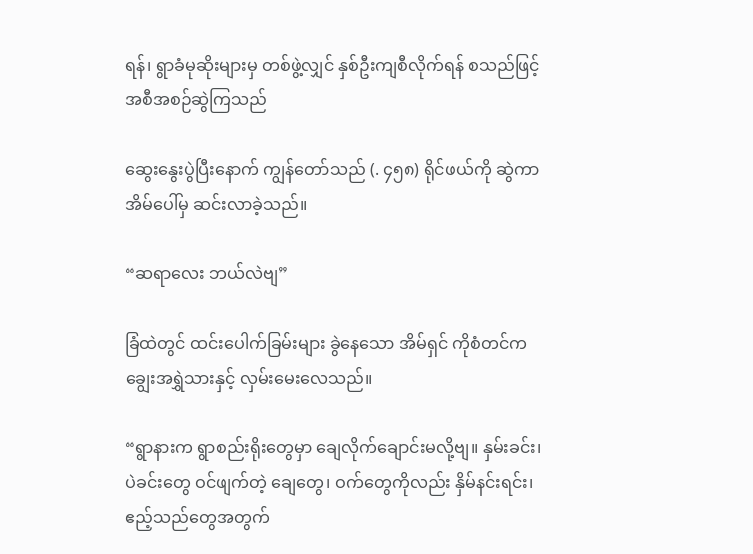ရန်၊ ရွာခံမုဆိုးများမှ တစ်ဖွဲ့လျှင် နှစ်ဦးကျစီလိုက်ရန် စသည်ဖြင့် အစီအစဉ်ဆွဲကြသည်

ဆွေးနွေးပွဲပြီးနောက် ကျွန်တော်သည် (. ၄၅၈) ရိုင်ဖယ်ကို ဆွဲကာ အိမ်ပေါ်မှ ဆင်းလာခဲ့သည်။

“ဆရာလေး ဘယ်လဲဗျ”

ခြံထဲတွင် ထင်းပေါက်ခြမ်းများ ခွဲနေသော အိမ်ရှင် ကိုစံတင်က ချွေးအရွှဲသားနှင့် လှမ်းမေးလေသည်။

“ရွာနားက ရွာစည်းရိုးတွေမှာ ချေလိုက်ချောင်းမလို့ဗျ။ နှမ်းခင်း၊ ပဲခင်းတွေ ဝင်ဖျက်တဲ့ ချေတွေ၊ ဝက်တွေကိုလည်း နှိမ်နင်းရင်း၊ ဧည့်သည်တွေအတွက်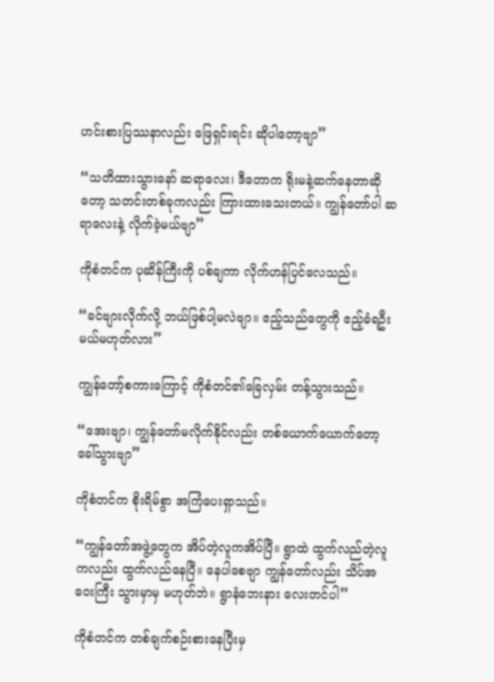ဟင်းစားပြဿနာလည်း ဖြေရှင်းရင်း ဆိုပါတော့ဗျာ”

“သတိထားသွားနော် ဆရာလေး၊ ဒီတောက ရိုးမနဲ့ဆက်နေတာဆိုတော့ သတင်းတစ်ခုကလည်း ကြားထားသေးတယ်။ ကျွန်တော်ပါ ဆရာလေးနဲ့ လိုက်ခဲ့မယ်ဗျာ”

ကိုစံတင်က ပုဆိန်ကြီးကို ပစ်ချကာ လိုက်ဟန်ပြင်လေသည်။

“ခင်ဗျားလိုက်လို့ ဘယ်ဖြစ်ပါ့မလဲဗျာ။ ဧည့်သည်တွေကို ဧည့်ခံရဦးမယ်မဟုတ်လား”

ကျွန်တော့်စကားကြောင့် ကိုစံတင်၏ခြေလှမ်း တန့်သွားသည်။

“အေးဗျာ၊ ကျွန်တော်မလိုက်နိုင်လည်း တစ်ယောက်ယောက်တော့ ခေါ်သွားဗျာ”

ကိုစံတင်က စိုးရိမ်စွာ အကြံပေးရှာသည်။

“ကျွန်တော်အဖွဲ့တွေက အိပ်တဲ့လူကအိပ်ပြီ။ ရွာထဲ ထွက်လည်တဲ့လူကလည်း ထွက်လည်နေပြီ။ နေပါစေဗျာ ကျွန်တော်လည်း သိပ်အဝေးကြီး သွားမှာမှ မဟုတ်ဘဲ။ ရွာနံဘေးနား လေးတင်ပါ”

ကိုစံတင်က တစ်ချက်စဉ်းစားနေပြီးမှ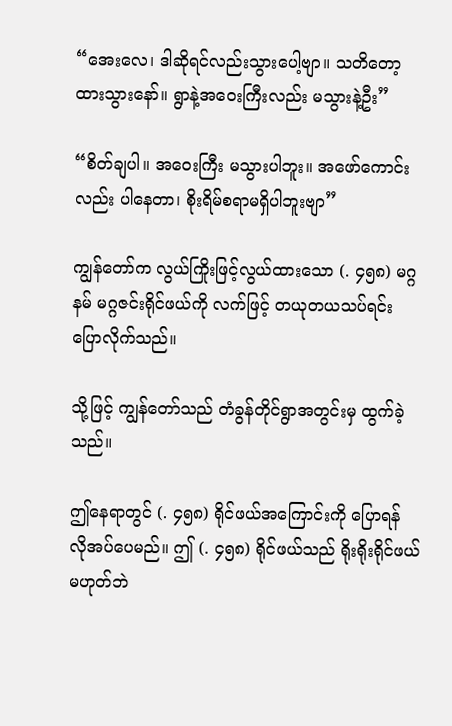“အေးလေ၊ ဒါဆိုရင်လည်းသွားပေါ့ဗျာ။ သတိတော့ ထားသွားနော်။ ရွာနဲ့အဝေးကြီးလည်း မသွားနဲ့ဦး”

“စိတ်ချပါ။ အဝေးကြီး မသွားပါဘူး။ အဖော်ကောင်းလည်း ပါနေတာ၊ စိုးရိမ်စရာမရှိပါဘူးဗျာ”

ကျွန်တော်က လွယ်ကြိုးဖြင့်လွယ်ထားသော (. ၄၅၈) မဂ္ဂနမ် မဂ္ဂဇင်းရိုင်ဖယ်ကို လက်ဖြင့် တယုတယသပ်ရင်း ပြောလိုက်သည်။

သို့ဖြင့် ကျွန်တော်သည် တံခွန်တိုင်ရွာအတွင်းမှ ထွက်ခဲ့သည်။

ဤနေရာတွင် (. ၄၅၈) ရိုင်ဖယ်အကြောင်းကို ပြောရန် လိုအပ်ပေမည်။ ဤ (. ၄၅၈) ရိုင်ဖယ်သည် ရိုးရိုးရိုင်ဖယ်မဟုတ်ဘဲ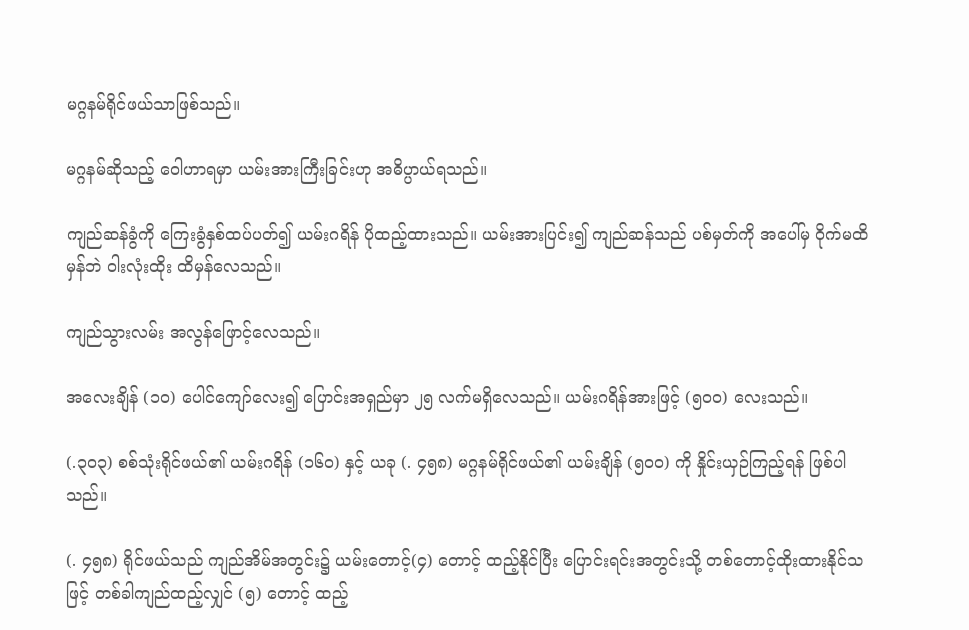မဂ္ဂနမ်ရိုင်ဖယ်သာဖြစ်သည်။

မဂ္ဂနမ်ဆိုသည့် ဝေါဟာရမှာ ယမ်းအားကြီးခြင်းဟု အဓိပ္ပာယ်ရသည်။

ကျည်ဆန်ခွံကို ကြေးခွံနှစ်ထပ်ပတ်၍ ယမ်းဂရိန် ပိုထည့်ထားသည်။ ယမ်းအားပြင်း၍ ကျည်ဆန်သည် ပစ်မှတ်ကို အပေါ်မှ ဝိုက်မထိမှန်ဘဲ ဝါးလုံးထိုး ထိမှန်လေသည်။

ကျည်သွားလမ်း အလွန်ဖြောင့်လေသည်။

အလေးချိန် (၁ဝ) ပေါင်ကျော်လေး၍ ပြောင်းအရှည်မှာ ၂၅ လက်မရှိလေသည်။ ယမ်းဂရိန်အားဖြင့် (၅၀၀) လေးသည်။

(.၃၀၃) စစ်သုံးရိုင်ဖယ်၏ ယမ်းဂရိန် (၁၆၀) နှင့် ယခု (. ၄၅၈) မဂ္ဂနမ်ရိုင်ဖယ်၏ ယမ်းချိန် (၅၀၀) ကို နှိုင်းယှဉ်ကြည့်ရန် ဖြစ်ပါသည်။

(. ၄၅၈) ရိုင်ဖယ်သည် ကျည်အိမ်အတွင်း၌ ယမ်းတောင့်(၄) တောင့် ထည့်နိုင်ပြီး ပြောင်းရင်းအတွင်းသို့ တစ်တောင့်ထိုးထားနိုင်သဖြင့် တစ်ခါကျည်ထည့်လျှင် (၅) တောင့် ထည့်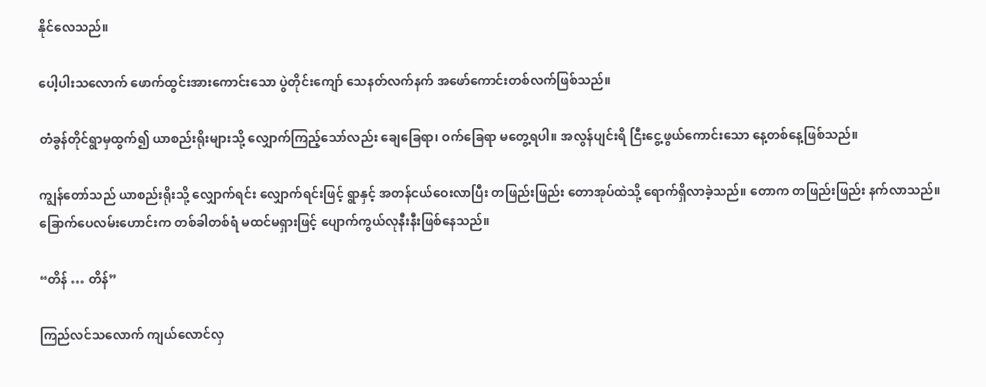နိုင်လေသည်။

ပေါ့ပါးသလောက် ဖောက်ထွင်းအားကောင်းသော ပွဲတိုင်းကျော် သေနတ်လက်နက် အဖော်ကောင်းတစ်လက်ဖြစ်သည်။

တံခွန်တိုင်ရွာမှထွက်၍ ယာစည်းရိုးများသို့ လျှောက်ကြည့်သော်လည်း ချေခြေရာ၊ ဝက်ခြေရာ မတွေ့ရပါ။ အလွန်ပျင်းရိ ငြီးငွေ့ဖွယ်ကောင်းသော နေ့တစ်နေ့ဖြစ်သည်။

ကျွန်တော်သည် ယာစည်းရိုးသို့ လျှောက်ရင်း လျှောက်ရင်းဖြင့် ရွာနှင့် အတန်ငယ်ဝေးလာပြီး တဖြည်းဖြည်း တောအုပ်ထဲသို့ ရောက်ရှိလာခဲ့သည်။ တောက တဖြည်းဖြည်း နက်လာသည်။ ခြောက်ပေလမ်းဟောင်းက တစ်ခါတစ်ရံ မထင်မရှားဖြင့် ပျောက်ကွယ်လုနီးနီးဖြစ်နေသည်။

“တိန် … တိန်”

ကြည်လင်သလောက် ကျယ်လောင်လှ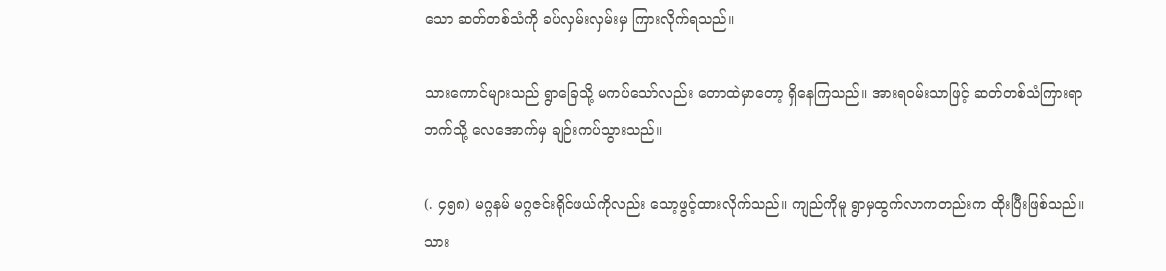သော ဆတ်တစ်သံကို ခပ်လှမ်းလှမ်းမှ ကြားလိုက်ရသည်။

သားကောင်များသည် ရွာခြေသို့ မကပ်သော်လည်း တောထဲမှာတော့ ရှိနေကြသည်။ အားရဝမ်းသာဖြင့် ဆတ်တစ်သံကြားရာဘက်သို့ လေအောက်မှ ချဉ်းကပ်သွားသည်။

(. ၄၅၈) မဂ္ဂနမ် မဂ္ဂဇင်းရိုင်ဖယ်ကိုလည်း သော့ဖွင့်ထားလိုက်သည်။ ကျည်ကိုမူ ရွာမှထွက်လာကတည်းက ထိုးပြီးဖြစ်သည်။ သား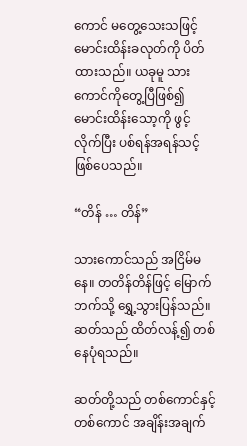ကောင် မတွေ့သေးသဖြင့် မောင်းထိန်းခလုတ်ကို ပိတ်ထားသည်။ ယခုမူ သားကောင်ကိုတွေ့ပြီဖြစ်၍ မောင်းထိန်းသော့ကို ဖွင့်လိုက်ပြီး ပစ်ရန်အရန်သင့်ဖြစ်ပေသည်။

“တိန် … တိန်”

သားကောင်သည် အငြိမ်မနေ။ တတိန်တိန်ဖြင့် မြောက်ဘက်သို့ ရွှေ့သွားပြန်သည်။ ဆတ်သည် ထိတ်လန့်၍ တစ်နေပုံရသည်။

ဆတ်တို့သည် တစ်ကောင်နှင့်တစ်ကောင် အချိန်းအချက်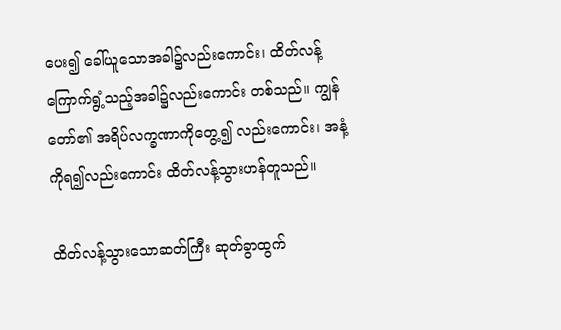ပေး၍ ခေါ်ယူသောအခါ၌လည်းကောင်း၊ ထိတ်လန့်ကြောက်ရွံ့သည့်အခါ၌လည်းကောင်း တစ်သည်။ ကျွန်တော်၏ အရိပ်လက္ခဏာကိုတွေ့၍ လည်းကောင်း၊ အနံ့ကိုရ၍လည်းကောင်း ထိတ်လန့်သွားဟန်တူသည်။

ထိတ်လန့်သွားသောဆတ်ကြီး ဆုတ်ခွာထွက်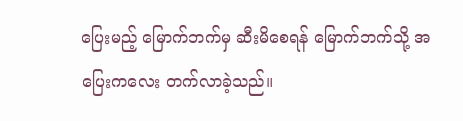ပြေးမည့် မြောက်ဘက်မှ ဆီးမိစေရန် မြောက်ဘက်သို့ အပြေးကလေး တက်လာခဲ့သည်။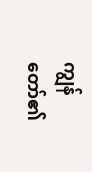ကျွန်တော်၏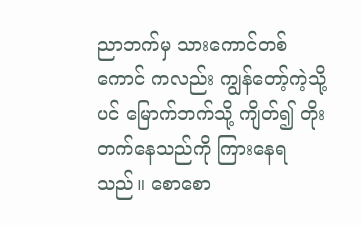ညာဘက်မှ သားကောင်တစ်ကောင် ကလည်း ကျွန်တော့်ကဲ့သို့ပင် မြောက်ဘက်သို့ ကျိတ်၍ တိုးတက်နေသည်ကို ကြားနေရသည်။ စောစော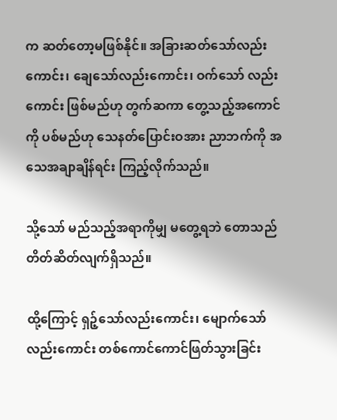က ဆတ်တော့မဖြစ်နိုင်။ အခြားဆတ်သော်လည်းကောင်း၊ ချေသော်လည်းကောင်း၊ ဝက်သော် လည်းကောင်း ဖြစ်မည်ဟု တွက်ဆကာ တွေ့သည့်အကောင်ကို ပစ်မည်ဟု သေနတ်ပြောင်းဝအား ညာဘက်ကို အသေအချာချိန်ရင်း ကြည့်လိုက်သည်။

သို့သော် မည်သည့်အရာကိုမျှ မတွေ့ရဘဲ တောသည် တိတ်ဆိတ်လျက်ရှိသည်။

ထို့ကြောင့် ရှဉ့်သော်လည်းကောင်း၊ မျောက်သော်လည်းကောင်း တစ်ကောင်ကောင်ဖြတ်သွားခြင်း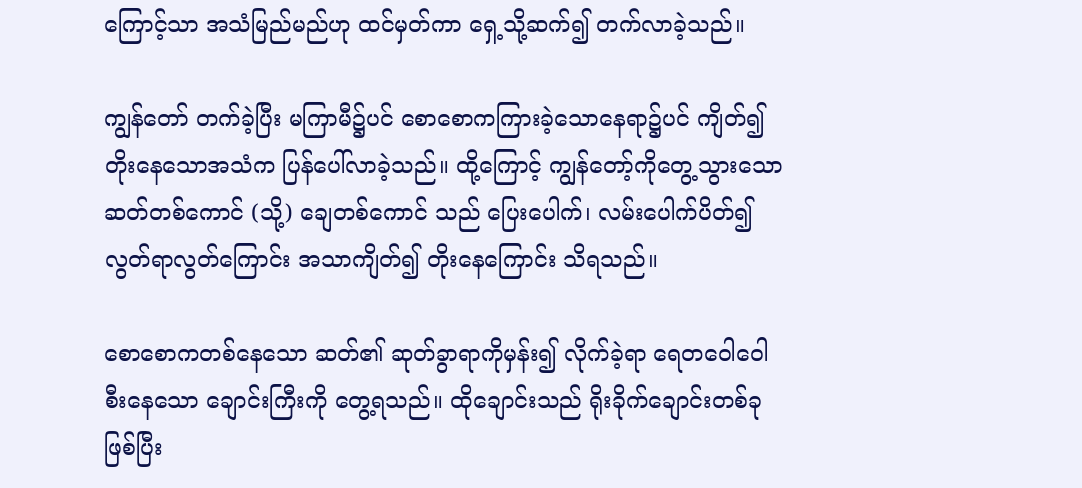ကြောင့်သာ အသံမြည်မည်ဟု ထင်မှတ်ကာ ရှေ့သို့ဆက်၍ တက်လာခဲ့သည်။

ကျွန်တော် တက်ခဲ့ပြီး မကြာမီ၌ပင် စောစောကကြားခဲ့သောနေရာ၌ပင် ကျိတ်၍ တိုးနေသောအသံက ပြန်ပေါ်လာခဲ့သည်။ ထို့ကြောင့် ကျွန်တော့်ကိုတွေ့သွားသော ဆတ်တစ်ကောင် (သို့) ချေတစ်ကောင် သည် ပြေးပေါက်၊ လမ်းပေါက်ပိတ်၍ လွတ်ရာလွတ်ကြောင်း အသာကျိတ်၍ တိုးနေကြောင်း သိရသည်။

စောစောကတစ်နေသော ဆတ်၏ ဆုတ်ခွာရာကိုမှန်း၍ လိုက်ခဲ့ရာ ရေတဝေါဝေါ စီးနေသော ချောင်းကြီးကို တွေ့ရသည်။ ထိုချောင်းသည် ရိုးခိုက်ချောင်းတစ်ခုဖြစ်ပြီး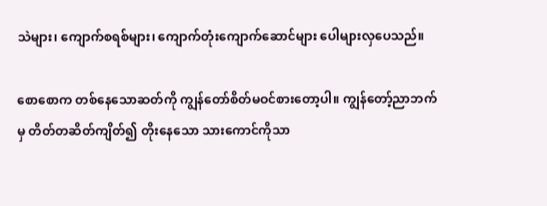သဲများ၊ ကျောက်စရစ်များ၊ ကျောက်တုံးကျောက်ဆောင်များ ပေါများလှပေသည်။

စောစောက တစ်နေသောဆတ်ကို ကျွန်တော်စိတ်မဝင်စားတော့ပါ။ ကျွန်တော့်ညာဘက်မှ တိတ်တဆိတ်ကျိတ်၍ တိုးနေသော သားကောင်ကိုသာ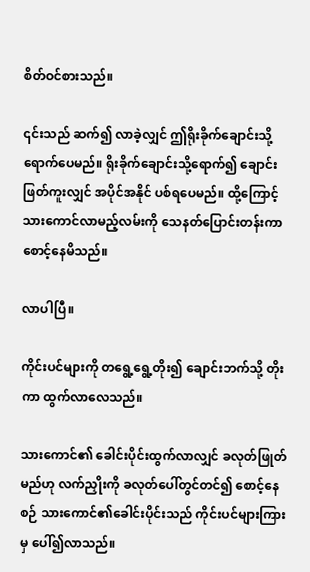စိတ်ဝင်စားသည်။

၎င်းသည် ဆက်၍ လာခဲ့လျှင် ဤရိုးခိုက်ချောင်းသို့ ရောက်ပေမည်။ ရိုးခိုက်ချောင်းသို့ရောက်၍ ချောင်းဖြတ်ကူးလျှင် အပိုင်အနိုင် ပစ်ရပေမည်။ ထို့ကြောင့် သားကောင်လာမည့်လမ်းကို သေနတ်ပြောင်းတန်းကာ စောင့်နေမိသည်။

လာပါပြီ။

ကိုင်းပင်များကို တရွေ့ရွေ့တိုး၍ ချောင်းဘက်သို့ တိုးကာ ထွက်လာလေသည်။

သားကောင်၏ ခေါင်းပိုင်းထွက်လာလျှင် ခလုတ်ဖြုတ်မည်ဟု လက်ညှိုးကို ခလုတ်ပေါ်တွင်တင်၍ စောင့်နေစဉ် သားကောင်၏ခေါင်းပိုင်းသည် ကိုင်းပင်များကြားမှ ပေါ်၍လာသည်။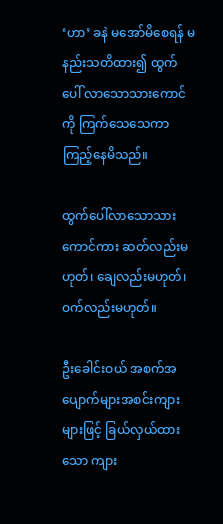‘ဟာ’ ခနဲ မအော်မိစေရန် မနည်းသတိထား၍ ထွက်ပေါ် လာသောသားကောင်ကို ကြက်သေသေကာ ကြည့်နေမိသည်။

ထွက်ပေါ်လာသောသားကောင်ကား ဆတ်လည်းမဟုတ်၊ ချေလည်းမဟုတ်၊ ဝက်လည်းမဟုတ်။

ဦးခေါင်းဝယ် အစက်အပျောက်များအစင်းကျားများဖြင့် ခြယ်လှယ်ထားသော ကျား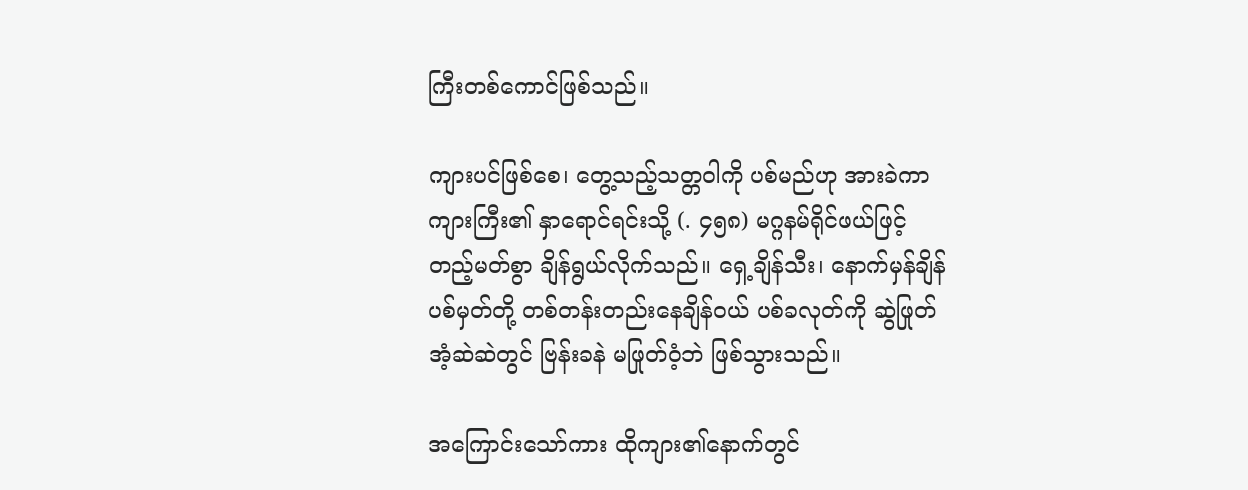ကြီးတစ်ကောင်ဖြစ်သည်။

ကျားပင်ဖြစ်စေ၊ တွေ့သည့်သတ္တဝါကို ပစ်မည်ဟု အားခဲကာ ကျားကြီး၏ နှာရောင်ရင်းသို့ (. ၄၅၈) မဂ္ဂနမ်ရိုင်ဖယ်ဖြင့် တည့်မတ်စွာ ချိန်ရွယ်လိုက်သည်။ ရှေ့ချိန်သီး၊ နောက်မှန်ချိန်ပစ်မှတ်တို့ တစ်တန်းတည်းနေချိန်ဝယ် ပစ်ခလုတ်ကို ဆွဲဖြုတ်အံ့ဆဲဆဲတွင် ဗြန်းခနဲ မဖြုတ်ဝံ့ဘဲ ဖြစ်သွားသည်။

အကြောင်းသော်ကား ထိုကျား၏နောက်တွင်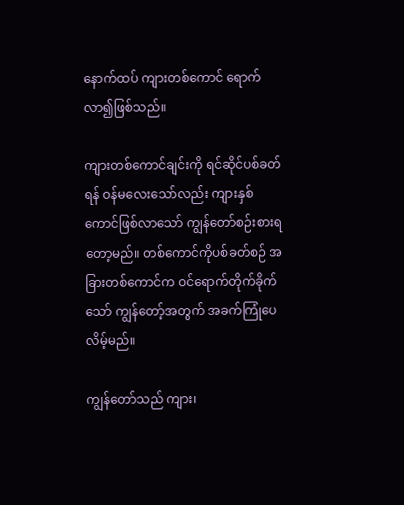နောက်ထပ် ကျားတစ်ကောင် ရောက်လာ၍ဖြစ်သည်။

ကျားတစ်ကောင်ချင်းကို ရင်ဆိုင်ပစ်ခတ်ရန် ဝန်မလေးသော်လည်း ကျားနှစ်ကောင်ဖြစ်လာသော် ကျွန်တော်စဉ်းစားရတော့မည်။ တစ်ကောင်ကိုပစ်ခတ်စဉ် အခြားတစ်ကောင်က ဝင်ရောက်တိုက်ခိုက်သော် ကျွန်တော့်အတွက် အခက်ကြုံပေလိမ့်မည်။

ကျွန်တော်သည် ကျား၊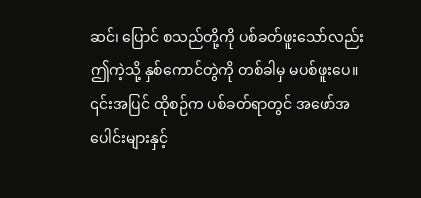ဆင်၊ ပြောင် စသည်တို့ကို ပစ်ခတ်ဖူးသော်လည်း ဤကဲ့သို့ နှစ်ကောင်တွဲကို တစ်ခါမှ မပစ်ဖူးပေ။ ၎င်းအပြင် ထိုစဉ်က ပစ်ခတ်ရာတွင် အဖော်အပေါင်းများနှင့်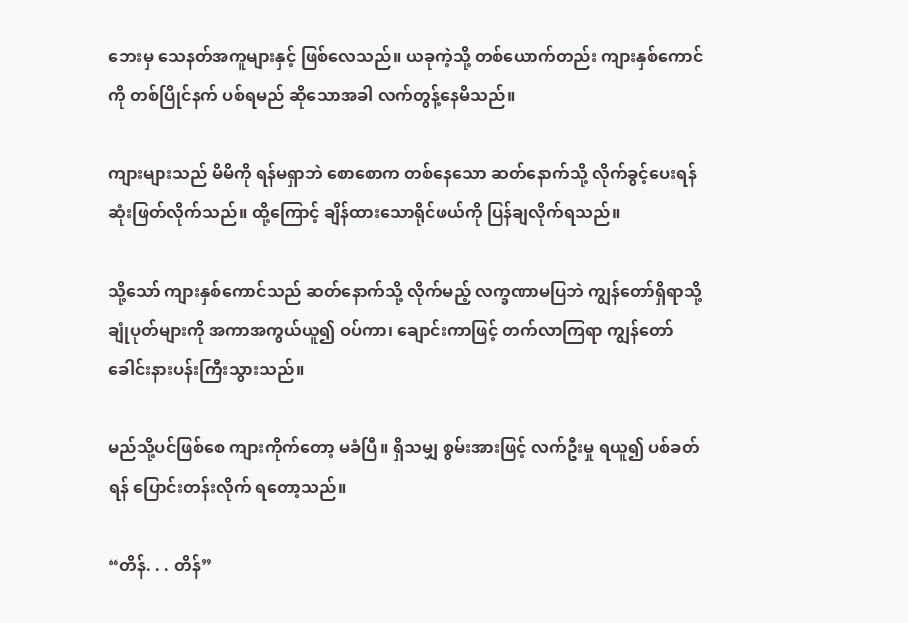ဘေးမှ သေနတ်အကူများနှင့် ဖြစ်လေသည်။ ယခုကဲ့သို့ တစ်ယောက်တည်း ကျားနှစ်ကောင်ကို တစ်ပြိုင်နက် ပစ်ရမည် ဆိုသောအခါ လက်တွန့်နေမိသည်။

ကျားများသည် မိမိကို ရန်မရှာဘဲ စောစောက တစ်နေသော ဆတ်နောက်သို့ လိုက်ခွင့်ပေးရန် ဆုံးဖြတ်လိုက်သည်။ ထို့ကြောင့် ချိန်ထားသောရိုင်ဖယ်ကို ပြန်ချလိုက်ရသည်။

သို့သော် ကျားနှစ်ကောင်သည် ဆတ်နောက်သို့ လိုက်မည့် လက္ခဏာမပြဘဲ ကျွန်တော်ရှိရာသို့ ချုံပုတ်များကို အကာအကွယ်ယူ၍ ဝပ်ကာ၊ ချောင်းကာဖြင့် တက်လာကြရာ ကျွန်တော် ခေါင်းနားပန်းကြီးသွားသည်။

မည်သို့ပင်ဖြစ်စေ ကျားကိုက်တော့ မခံပြီ။ ရှိသမျှ စွမ်းအားဖြင့် လက်ဦးမှု ရယူ၍ ပစ်ခတ်ရန် ပြောင်းတန်းလိုက် ရတော့သည်။

“တိန်. . . တိန်”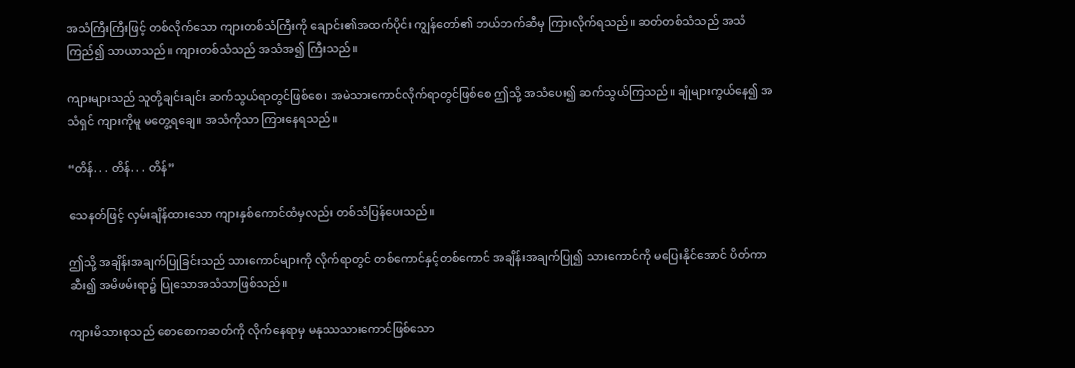အသံကြီးကြီးဖြင့် တစ်လိုက်သော ကျားတစ်သံကြီးကို ချောင်း၏အထက်ပိုင်း ကျွန်တော်၏ ဘယ်ဘက်ဆီမှ ကြားလိုက်ရသည်။ ဆတ်တစ်သံသည် အသံကြည်၍ သာယာသည်။ ကျားတစ်သံသည် အသံအ၍ ကြီးသည်။

ကျားများသည် သူတို့ချင်းချင်း ဆက်သွယ်ရာတွင်ဖြစ်စေ၊ အမဲသားကောင်လိုက်ရာတွင်ဖြစ်စေ ဤသို့ အသံပေး၍ ဆက်သွယ်ကြသည်။ ချုံများကွယ်နေ၍ အသံရှင် ကျားကိုမူ မတွေ့ရချေ။ အသံကိုသာ ကြားနေရသည်။

“တိန်. . . တိန်. . . တိန်”

သေနတ်ဖြင့် လှမ်းချိန်ထားသော ကျားနှစ်ကောင်ထံမှလည်း တစ်သံပြန်ပေးသည်။

ဤသို့ အချိန်းအချက်ပြုခြင်းသည် သားကောင်များကို လိုက်ရာတွင် တစ်ကောင်နှင့်တစ်ကောင် အချိန်းအချက်ပြု၍ သားကောင်ကို မပြေးနိုင်အောင် ပိတ်ကာဆီး၍ အမိဖမ်းရာ၌ ပြုသောအသံသာဖြစ်သည်။

ကျားမိသားစုသည် စောစောကဆတ်ကို လိုက်နေရာမှ မနုဿသားကောင်ဖြစ်သော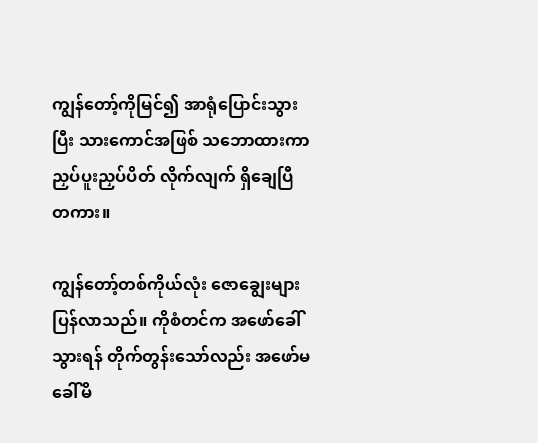ကျွန်တော့်ကိုမြင်၍ အာရုံပြောင်းသွားပြီး သားကောင်အဖြစ် သဘောထားကာ ညှပ်ပူးညှပ်ပိတ် လိုက်လျက် ရှိချေပြီတကား။

ကျွန်တော့်တစ်ကိုယ်လုံး ဇောချွေးများပြန်လာသည်။ ကိုစံတင်က အဖော်ခေါ်သွားရန် တိုက်တွန်းသော်လည်း အဖော်မခေါ်မိ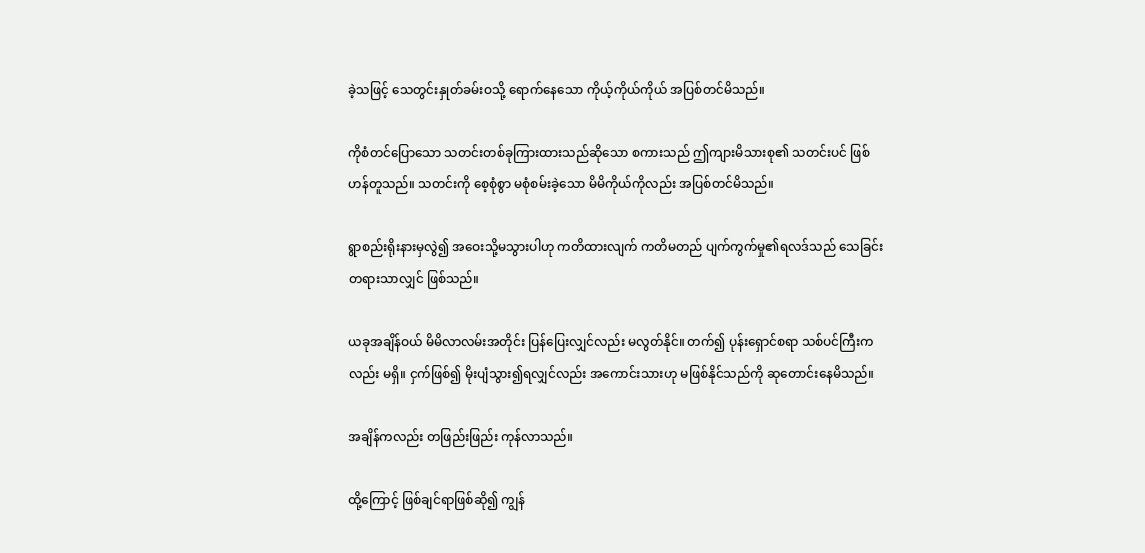ခဲ့သဖြင့် သေတွင်းနှုတ်ခမ်းဝသို့ ရောက်နေသော ကိုယ့်ကိုယ်ကိုယ် အပြစ်တင်မိသည်။

ကိုစံတင်ပြောသော သတင်းတစ်ခုကြားထားသည်ဆိုသော စကားသည် ဤကျားမိသားစု၏ သတင်းပင် ဖြစ်ဟန်တူသည်။ သတင်းကို စေ့စုံစွာ မစုံစမ်းခဲ့သော မိမိကိုယ်ကိုလည်း အပြစ်တင်မိသည်။

ရွာစည်းရိုးနားမှလွဲ၍ အဝေးသို့မသွားပါဟု ကတိထားလျက် ကတိမတည် ပျက်ကွက်မှု၏ရလဒ်သည် သေခြင်းတရားသာလျှင် ဖြစ်သည်။

ယခုအချိန်ဝယ် မိမိလာလမ်းအတိုင်း ပြန်ပြေးလျှင်လည်း မလွတ်နိုင်။ တက်၍ ပုန်းရှောင်စရာ သစ်ပင်ကြီးကလည်း မရှိ။ ငှက်ဖြစ်၍ မိုးပျံသွား၍ရလျှင်လည်း အကောင်းသားဟု မဖြစ်နိုင်သည်ကို ဆုတောင်းနေမိသည်။

အချိန်ကလည်း တဖြည်းဖြည်း ကုန်လာသည်။

ထို့ကြောင့် ဖြစ်ချင်ရာဖြစ်ဆို၍ ကျွန်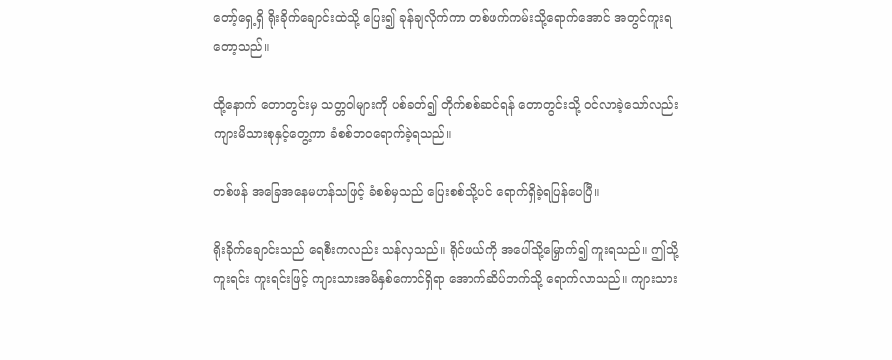တော့်ရှေ့ရှိ ရိုးခိုက်ချောင်းထဲသို့ ပြေး၍ ခုန်ချလိုက်ကာ တစ်ဖက်ကမ်းသို့ရောက်အောင် အတွင်ကူးရတော့သည်။

ထို့နောက် တောတွင်းမှ သတ္တဝါများကို ပစ်ခတ်၍ တိုက်စစ်ဆင်ရန် တောတွင်းသို့ ဝင်လာခဲ့သော်လည်း ကျားမိသားစုနှင့်တွေ့ကာ ခံစစ်ဘဝရောက်ခဲ့ရသည်။

တစ်ဖန် အခြေအနေမဟန်သဖြင့် ခံစစ်မှသည် ပြေးစစ်သို့ပင် ရောက်ရှိခဲ့ရပြန်ပေပြီ။

ရိုးခိုက်ချောင်းသည် ရေစီးကလည်း သန်လှသည်။ ရိုင်ဖယ်ကို အပေါ်သို့မြှောက်၍ ကူးရသည်။ ဤသို့ ကူးရင်း ကူးရင်းဖြင့် ကျားသားအမိနှစ်ကောင်ရှိရာ အောက်ဆိပ်ဘက်သို့ ရောက်လာသည်။ ကျားသား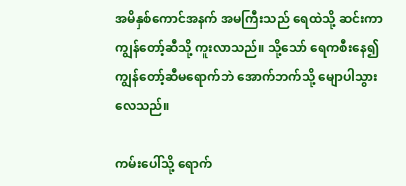အမိနှစ်ကောင်အနက် အမကြီးသည် ရေထဲသို့ ဆင်းကာ ကျွန်တော့်ဆီသို့ ကူးလာသည်။ သို့သော် ရေကစီးနေ၍ ကျွန်တော့်ဆီမရောက်ဘဲ အောက်ဘက်သို့ မျောပါသွားလေသည်။

ကမ်းပေါ်သို့ ရောက်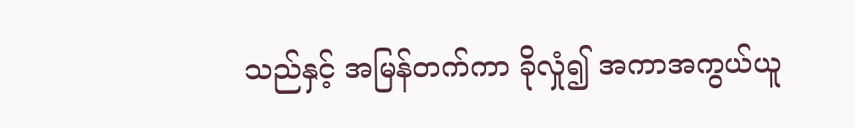သည်နှင့် အမြန်တက်ကာ ခိုလှုံ၍ အကာအကွယ်ယူ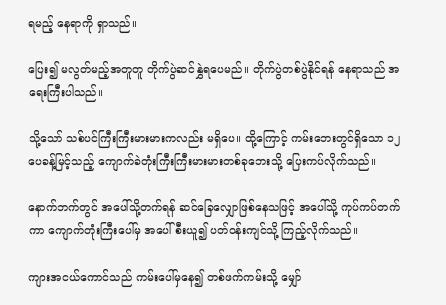ရမည့် နေရာကို ရှာသည်။

ပြေး၍ မလွတ်မည့်အတူတူ တိုက်ပွဲဆင်နွှဲရပေမည်။ တိုက်ပွဲတစ်ပွဲနိုင်ရန် နေရာသည် အရေးကြီးပါသည်။

သို့သော် သစ်ပင်ကြီးကြီးမားမားကလည်း မရှိပေ။ ထို့ကြောင့် ကမ်းဘေးတွင်ရှိသော ၁၂ ပေခန့်မြင့်သည့် ကျောက်ခဲတုံးကြီးကြီးမားမားတစ်ခုဘေးသို့ ပြေးကပ်လိုက်သည်။

နောက်ဘက်တွင် အပေါ်သို့တက်ရန် ဆင်ခြေလျှောဖြစ်နေသဖြင့် အပေါ်သို့ ကုပ်ကပ်တက်ကာ ကျောက်တုံးကြီးပေါ်မှ အပေါ်စီးယူ၍ ပတ်ဝန်းကျင်သို့ ကြည့်လိုက်သည်။

ကျားအငယ်ကောင်သည် ကမ်းပေါ်မှနေ၍ တစ်ဖက်ကမ်းသို့ မျှော်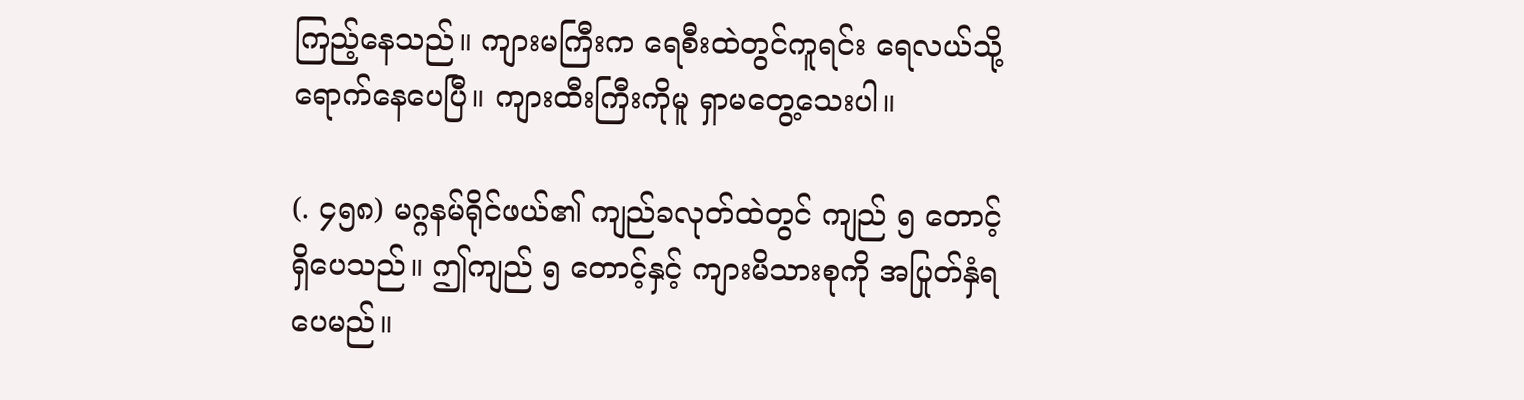ကြည့်နေသည်။ ကျားမကြီးက ရေစီးထဲတွင်ကူရင်း ရေလယ်သို့ ရောက်နေပေပြီ။ ကျားထီးကြီးကိုမူ ရှာမတွေ့သေးပါ။

(. ၄၅၈) မဂ္ဂနမ်ရိုင်ဖယ်၏ ကျည်ခလုတ်ထဲတွင် ကျည် ၅ တောင့်ရှိပေသည်။ ဤကျည် ၅ တောင့်နှင့် ကျားမိသားစုကို အပြုတ်နှံရပေမည်။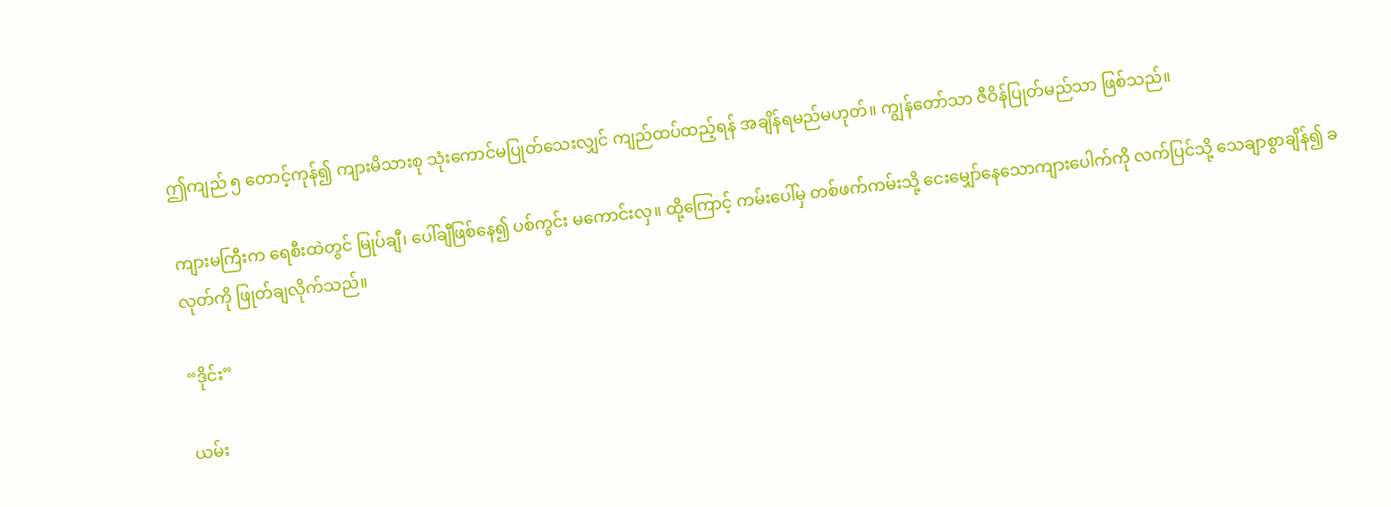ဤကျည် ၅ တောင့်ကုန်၍ ကျားမိသားစု သုံးကောင်မပြုတ်သေးလျှင် ကျည်ထပ်ထည့်ရန် အချိန်ရမည်မဟုတ်။ ကျွန်တော်သာ ဇီဝိန်ပြုတ်မည်သာ ဖြစ်သည်။

ကျားမကြီးက ရေစီးထဲတွင် မြုပ်ချီ၊ ပေါ်ချီဖြစ်နေ၍ ပစ်ကွင်း မကောင်းလှ။ ထို့ကြောင့် ကမ်းပေါ်မှ တစ်ဖက်ကမ်းသို့ ငေးမျှော်နေသောကျားပေါက်ကို လက်ပြင်သို့ သေချာစွာချိန်၍ ခလုတ်ကို ဖြုတ်ချလိုက်သည်။

“ဒိုင်း”

ယမ်း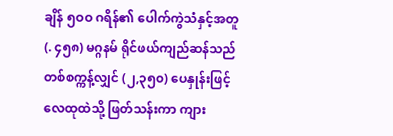ချိန် ၅ဝဝ ဂရိန်၏ ပေါက်ကွဲသံနှင့်အတူ (. ၄၅၈) မဂ္ဂနမ် ရိုင်ဖယ်ကျည်ဆန်သည် တစ်စက္ကန့်လျှင် (၂,၃၅၀) ပေနှုန်းဖြင့် လေထုထဲသို့ ဖြတ်သန်းကာ ကျား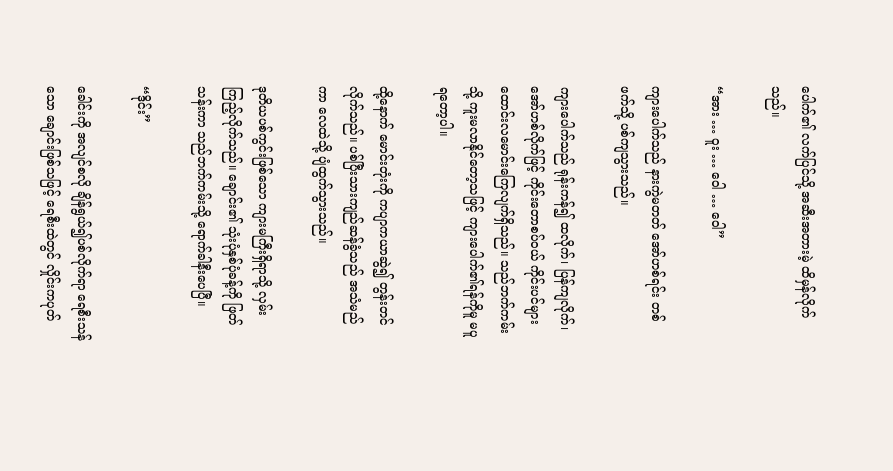ပေါက်၏ လက်ပြင်သို့ အဆီးအတားမဲ့ ထိမှန်လိုက်သည်။

“အား … ဝူး … ဝေါ … ဝေါ”

ကျားပေါက်သည် နားကွဲမတတ် အော်ဟစ်ရင်း တစ်ဖက်သို့ ပစ်ကျသွားသည်။

ကျားပေါက်သည် ရုန်းကန်၍ ထလိုက်၊ ပြန်ကျလိုက်၊ အော်ဟစ်လိုက်ဖြင့် ကိုင်းတောစပ်ဝယ် ကိုင်းပင်များ ထောင်းလမောင်းကြေလျက်ရှိသည်။ သည်ဘက်ကမ်းသို့ ကူးမလာနိုင်တော့သဖြင့် ကျားပေါက်၏ရန်ကိုမူ မပူရတော့ပါ။

ထို့နောက် မောင်းတုံးကို ကပျာကယာဆွဲ၍ တွန်းတင် လိုက်သည်။ ပစ်ပြီးသားကျည်ဆန်ခွံသည် အသံမည်ကာ လေထဲသို့ ပျံထွက်သွားသည်။

ဒုတိယပစ်ကွင်းဖြစ်သော ကျားမကြီးရှိရာသို့ လှမ်းကြည့်လိုက်သည်။ ချောင်း၏ သုံးပုံနှစ်ပုံခန့်ကို ဖြတ်သန်းကာ သည်ဘက်ကမ်းသို့ ရောက်ခါနီးပေပြီ။

“ဒိုင်း”

ခေါင်းကို အလျင်စလို ချိန်ရွယ်၍ပစ်လိုက်ရာ ရေစီးသန်သော ချောင်းဖြစ်သဖြင့် ရေစီးထဲတွင် လှိုင်းကပုတ်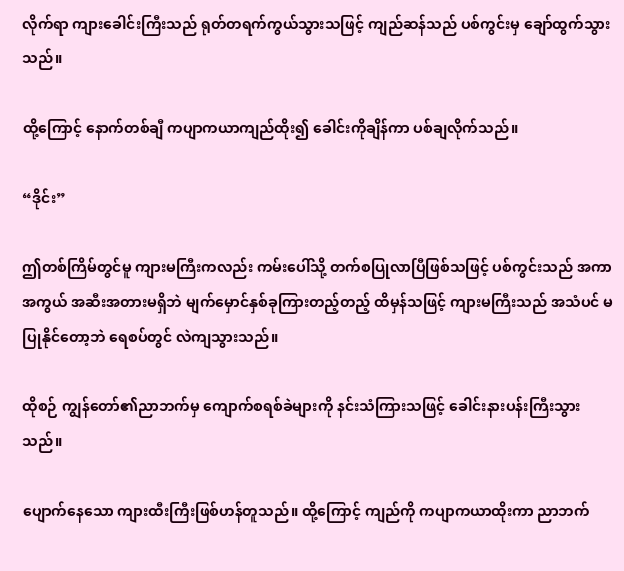လိုက်ရာ ကျားခေါင်းကြီးသည် ရုတ်တရက်ကွယ်သွားသဖြင့် ကျည်ဆန်သည် ပစ်ကွင်းမှ ချော်ထွက်သွားသည်။

ထို့ကြောင့် နောက်တစ်ချီ ကပျာကယာကျည်ထိုး၍ ခေါင်းကိုချိန်ကာ ပစ်ချလိုက်သည်။

“ဒိုင်း”

ဤတစ်ကြိမ်တွင်မူ ကျားမကြီးကလည်း ကမ်းပေါ်သို့ တက်စပြုလာပြီဖြစ်သဖြင့် ပစ်ကွင်းသည် အကာအကွယ် အဆီးအတားမရှိဘဲ မျက်မှောင်နှစ်ခုကြားတည့်တည့် ထိမှန်သဖြင့် ကျားမကြီးသည် အသံပင် မပြုနိုင်တော့ဘဲ ရေစပ်တွင် လဲကျသွားသည်။

ထိုစဉ် ကျွန်တော်၏ညာဘက်မှ ကျောက်စရစ်ခဲများကို နင်းသံကြားသဖြင့် ခေါင်းနားပန်းကြီးသွားသည်။

ပျောက်နေသော ကျားထီးကြီးဖြစ်ဟန်တူသည်။ ထို့ကြောင့် ကျည်ကို ကပျာကယာထိုးကာ ညာဘက်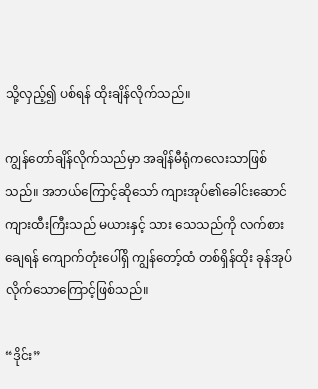သို့လှည့်၍ ပစ်ရန် ထိုးချိန်လိုက်သည်။

ကျွန်တော်ချိန်လိုက်သည်မှာ အချိန်မီရုံကလေးသာဖြစ်သည်။ အဘယ်ကြောင့်ဆိုသော် ကျားအုပ်၏ခေါင်းဆောင် ကျားထီးကြီးသည် မယားနှင့် သား သေသည်ကို လက်စားချေရန် ကျောက်တုံးပေါ်ရှိ ကျွန်တော့်ထံ တစ်ရှိန်ထိုး ခုန်အုပ်လိုက်သောကြောင့်ဖြစ်သည်။

“ဒိုင်း”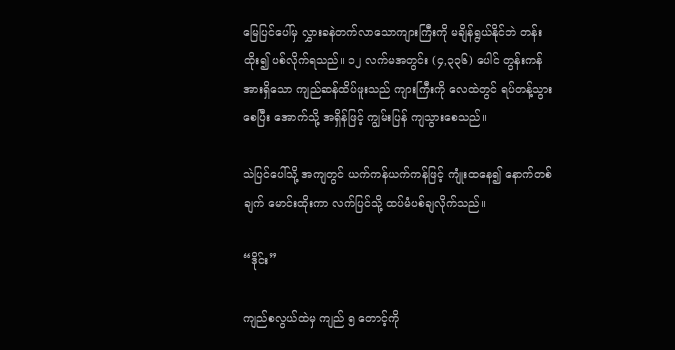မြေပြင်ပေါ်မှ လွှားခနဲတက်လာသောကျားကြီးကို မချိန်ရွယ်နိုင်ဘဲ တန်းထိုး၍ ပစ်လိုက်ရသည်။ ၁၂ လက်မအတွင်း (၄,၃၃၆) ပေါင် တွန်းကန်အားရှိသော ကျည်ဆန်ထိပ်ဖူးသည် ကျားကြီးကို လေထဲတွင် ရပ်တန့်သွားစေပြီး အောက်သို့ အရှိန်ဖြင့် ကျွမ်းပြန် ကျသွားစေသည်။

သဲပြင်ပေါ်သို့ အကျတွင် ယက်ကန်ယက်ကန်ဖြင့် ကျုံးထနေ၍ နောက်တစ်ချက် မောင်းထိုးကာ လက်ပြင်သို့ ထပ်မံပစ်ချလိုက်သည်။

“ဒိုင်း”

ကျည်စလွယ်ထဲမှ ကျည် ၅ တောင့်ကို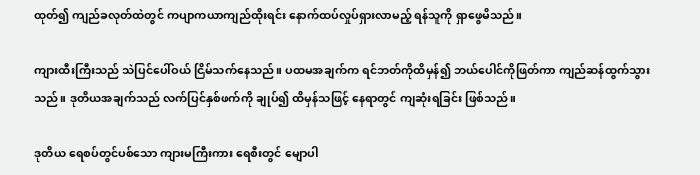ထုတ်၍ ကျည်ခလုတ်ထဲတွင် ကပျာကယာကျည်ထိုးရင်း နောက်ထပ်လှုပ်ရှားလာမည့် ရန်သူကို ရှာဖွေမိသည်။

ကျားထီးကြီးသည် သဲပြင်ပေါ်ဝယ် ငြိမ်သက်နေသည်။ ပထမအချက်က ရင်ဘတ်ကိုထိမှန်၍ ဘယ်ပေါင်ကိုဖြတ်ကာ ကျည်ဆန်ထွက်သွားသည်။ ဒုတိယအချက်သည် လက်ပြင်နှစ်ဖက်ကို ချုပ်၍ ထိမှန်သဖြင့် နေရာတွင် ကျဆုံးရခြင်း ဖြစ်သည်။

ဒုတိယ ရေစပ်တွင်ပစ်သော ကျားမကြီးကား ရေစီးတွင် မျောပါ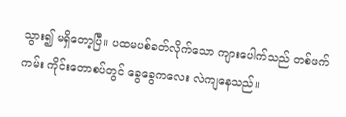သွား၍ မရှိတော့ပြီ။ ပထမပစ်ခတ်လိုက်သော ကျားပေါက်သည် တစ်ဖက်ကမ်း ကိုင်းတောစပ်တွင် ခွေခွေကလေး လဲကျနေသည်။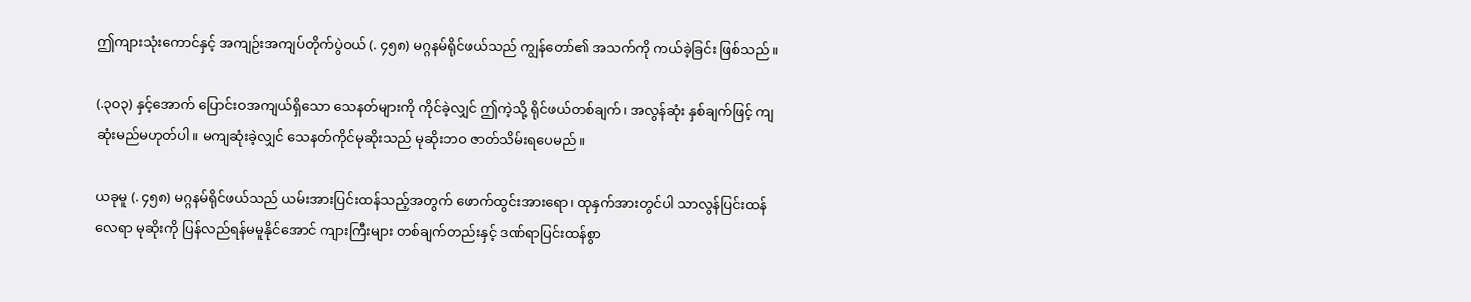ဤကျားသုံးကောင်နှင့် အကျဉ်းအကျပ်တိုက်ပွဲဝယ် (. ၄၅၈) မဂ္ဂနမ်ရိုင်ဖယ်သည် ကျွန်တော်၏ အသက်ကို ကယ်ခဲ့ခြင်း ဖြစ်သည်။

(.၃ဝ၃) နှင့်အောက် ပြောင်းဝအကျယ်ရှိသော သေနတ်များကို ကိုင်ခဲ့လျှင် ဤကဲ့သို့ ရိုင်ဖယ်တစ်ချက်၊ အလွန်ဆုံး နှစ်ချက်ဖြင့် ကျဆုံးမည်မဟုတ်ပါ။ မကျဆုံးခဲ့လျှင် သေနတ်ကိုင်မုဆိုးသည် မုဆိုးဘဝ ဇာတ်သိမ်းရပေမည်။

ယခုမူ (. ၄၅၈) မဂ္ဂနမ်ရိုင်ဖယ်သည် ယမ်းအားပြင်းထန်သည့်အတွက် ဖောက်ထွင်းအားရော၊ ထုနှက်အားတွင်ပါ သာလွန်ပြင်းထန်လေရာ မုဆိုးကို ပြန်လည်ရန်မမူနိုင်အောင် ကျားကြီးများ တစ်ချက်တည်းနှင့် ဒဏ်ရာပြင်းထန်စွာ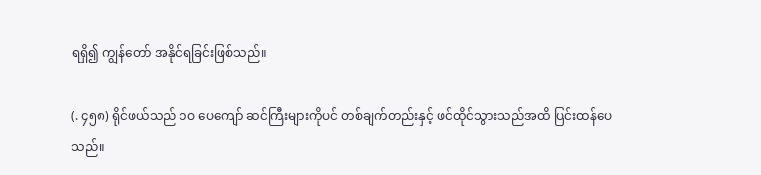ရရှိ၍ ကျွန်တော် အနိုင်ရခြင်းဖြစ်သည်။

(. ၄၅၈) ရိုင်ဖယ်သည် ၁ဝ ပေကျော် ဆင်ကြီးများကိုပင် တစ်ချက်တည်းနှင့် ဖင်ထိုင်သွားသည်အထိ ပြင်းထန်ပေသည်။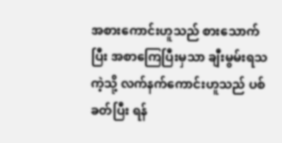အစားကောင်းဟူသည် စားသောက်ပြီး အစာကြေပြီးမှသာ ချီးမွမ်းရသကဲ့သို့ လက်နက်ကောင်းဟူသည် ပစ်ခတ်ပြီး ရန်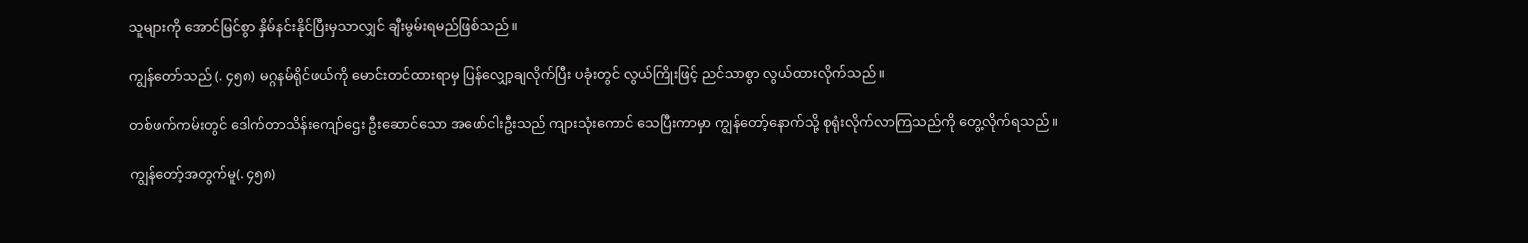သူများကို အောင်မြင်စွာ နှိမ်နင်းနိုင်ပြီးမှသာလျှင် ချီးမွမ်းရမည်ဖြစ်သည်။

ကျွန်တော်သည် (. ၄၅၈) မဂ္ဂနမ်ရိုင်ဖယ်ကို မောင်းတင်ထားရာမှ ပြန်လျှော့ချလိုက်ပြီး ပခုံးတွင် လွယ်ကြိုးဖြင့် ညင်သာစွာ လွယ်ထားလိုက်သည်။

တစ်ဖက်ကမ်းတွင် ဒေါက်တာသိန်းကျော်ဌေး ဦးဆောင်သော အဖော်ငါးဦးသည် ကျားသုံးကောင် သေပြီးကာမှာ ကျွန်တော့်နောက်သို့ စုရုံးလိုက်လာကြသည်ကို တွေ့လိုက်ရသည်။

ကျွန်တော့်အတွက်မူ(. ၄၅၈)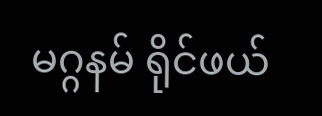မဂ္ဂနမ် ရိုင်ဖယ်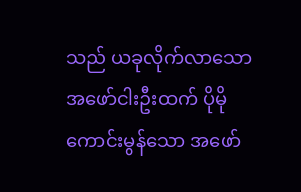သည် ယခုလိုက်လာသော အဖော်ငါးဦးထက် ပိုမိုကောင်းမွန်သော အဖော်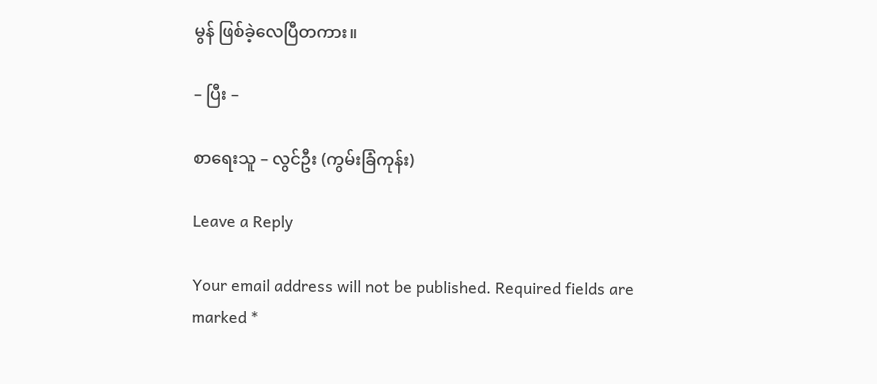မွန် ဖြစ်ခဲ့လေပြီတကား။

– ပြီး –

စာရေးသူ – လွင်ဦး (ကွမ်းခြံကုန်း)

Leave a Reply

Your email address will not be published. Required fields are marked *